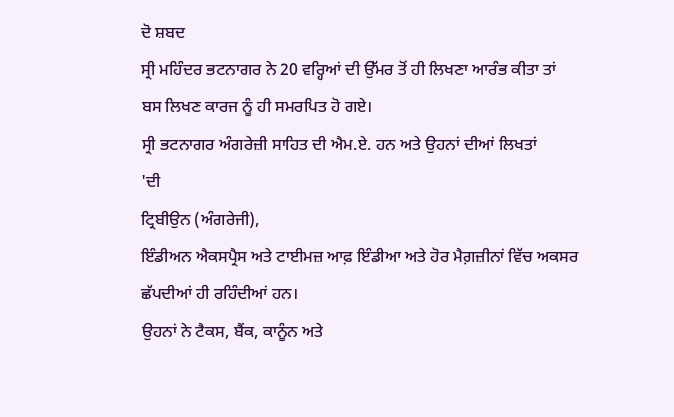ਦੋ ਸ਼ਬਦ
ਸ੍ਰੀ ਮਹਿੰਦਰ ਭਟਨਾਗਰ ਨੇ 20 ਵਰ੍ਹਿਆਂ ਦੀ ਉੱਮਰ ਤੋਂ ਹੀ ਲਿਖਣਾ ਆਰੰਭ ਕੀਤਾ ਤਾਂ
ਬਸ ਲਿਖਣ ਕਾਰਜ ਨੂੰ ਹੀ ਸਮਰਪਿਤ ਹੋ ਗਏ।
ਸ੍ਰੀ ਭਟਨਾਗਰ ਅੰਗਰੇਜ਼ੀ ਸਾਹਿਤ ਦੀ ਐਮ.ਏ. ਹਨ ਅਤੇ ਉਹਨਾਂ ਦੀਆਂ ਲਿਖਤਾਂ
'ਦੀ
ਟ੍ਰਿਬੀਉਨ (ਅੰਗਰੇਜੀ),
ਇੰਡੀਅਨ ਐਕਸਪ੍ਰੈਸ ਅਤੇ ਟਾਈਮਜ਼ ਆਫ਼ ਇੰਡੀਆ ਅਤੇ ਹੋਰ ਮੈਗ਼ਜ਼ੀਨਾਂ ਵਿੱਚ ਅਕਸਰ
ਛੱਪਦੀਆਂ ਹੀ ਰਹਿੰਦੀਆਂ ਹਨ।
ਉਹਨਾਂ ਨੇ ਟੈਕਸ, ਬੈਂਕ, ਕਾਨੂੰਨ ਅਤੇ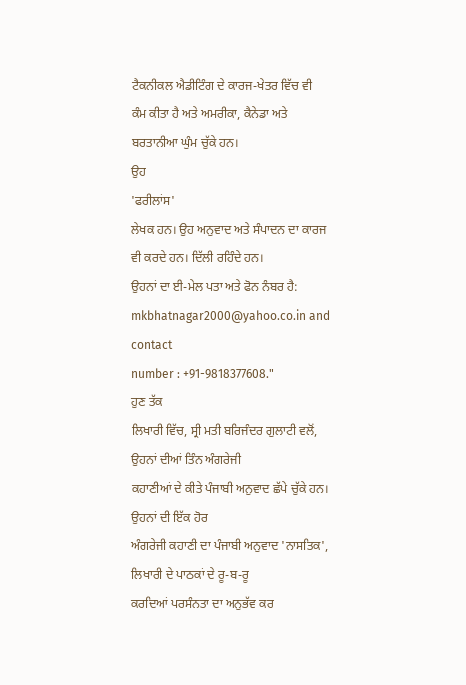ਟੈਕਨੀਕਲ ਐਡੀਟਿੰਗ ਦੇ ਕਾਰਜ-ਖੇਤਰ ਵਿੱਚ ਵੀ
ਕੰਮ ਕੀਤਾ ਹੈ ਅਤੇ ਅਮਰੀਕਾ, ਕੈਨੇਡਾ ਅਤੇ ਬਰਤਾਨੀਆ ਘੁੰਮ ਚੁੱਕੇ ਹਨ।
ਉਹ
'ਫਰੀਲਾਂਸ'
ਲੇਖਕ ਹਨ। ਉਹ ਅਨੁਵਾਦ ਅਤੇ ਸੰਪਾਦਨ ਦਾ ਕਾਰਜ ਵੀ ਕਰਦੇ ਹਨ। ਦਿੱਲੀ ਰਹਿੰਦੇ ਹਨ।
ਉਹਨਾਂ ਦਾ ਈ-ਮੇਲ ਪਤਾ ਅਤੇ ਫੋਨ ਨੰਬਰ ਹੈ:
mkbhatnagar2000@yahoo.co.in and contact
number : +91-9818377608."
ਹੁਣ ਤੱਕ
ਲਿਖਾਰੀ ਵਿੱਚ, ਸ੍ਰੀ ਮਤੀ ਬਰਿਜੰਦਰ ਗੁਲਾਟੀ ਵਲੋਂ, ਉਹਨਾਂ ਦੀਆਂ ਤਿੰਨ ਅੰਗਰੇਜੀ
ਕਹਾਣੀਆਂ ਦੇ ਕੀਤੇ ਪੰਜਾਬੀ ਅਨੁਵਾਦ ਛੱਪੇ ਚੁੱਕੇ ਹਨ। ਉਹਨਾਂ ਦੀ ਇੱਕ ਹੋਰ
ਅੰਗਰੇਜੀ ਕਹਾਣੀ ਦਾ ਪੰਜਾਬੀ ਅਨੁਵਾਦ 'ਨਾਸਤਿਕ', ਲਿਖਾਰੀ ਦੇ ਪਾਠਕਾਂ ਦੇ ਰੂ-ਬ-ਰੂ
ਕਰਦਿਆਂ ਪਰਸੰਨਤਾ ਦਾ ਅਨੁਭੱਵ ਕਰ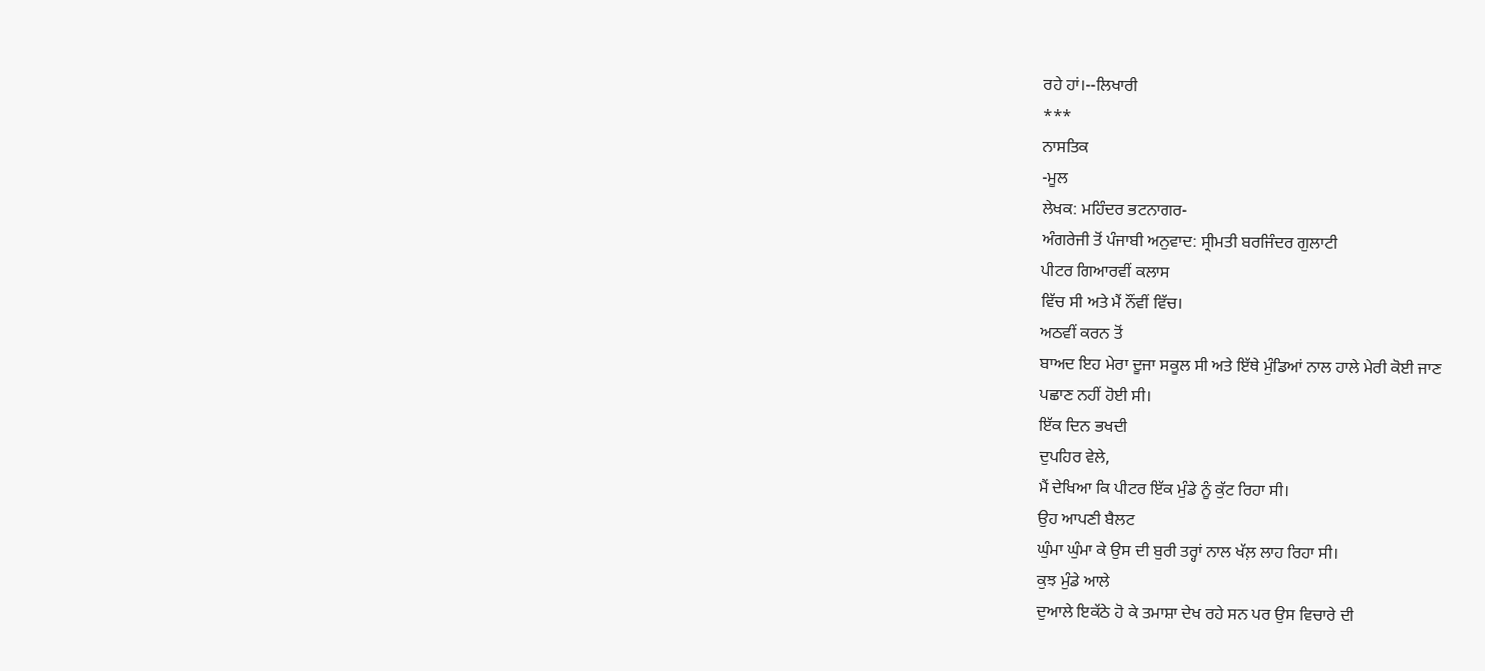ਰਹੇ ਹਾਂ।--ਲਿਖਾਰੀ
***
ਨਾਸਤਿਕ
-ਮੂਲ
ਲੇਖਕ: ਮਹਿੰਦਰ ਭਟਨਾਗਰ-
ਅੰਗਰੇਜੀ ਤੋਂ ਪੰਜਾਬੀ ਅਨੁਵਾਦ: ਸ੍ਰੀਮਤੀ ਬਰਜਿੰਦਰ ਗੁਲਾਟੀ
ਪੀਟਰ ਗਿਆਰਵੀਂ ਕਲਾਸ
ਵਿੱਚ ਸੀ ਅਤੇ ਮੈਂ ਨੌਂਵੀਂ ਵਿੱਚ।
ਅਠਵੀਂ ਕਰਨ ਤੋਂ
ਬਾਅਦ ਇਹ ਮੇਰਾ ਦੂਜਾ ਸਕੂਲ ਸੀ ਅਤੇ ਇੱਥੇ ਮੁੰਡਿਆਂ ਨਾਲ ਹਾਲੇ ਮੇਰੀ ਕੋਈ ਜਾਣ
ਪਛਾਣ ਨਹੀਂ ਹੋਈ ਸੀ।
ਇੱਕ ਦਿਨ ਭਖਦੀ
ਦੁਪਹਿਰ ਵੇਲੇ,
ਮੈਂ ਦੇਖਿਆ ਕਿ ਪੀਟਰ ਇੱਕ ਮੁੰਡੇ ਨੂੰ ਕੁੱਟ ਰਿਹਾ ਸੀ।
ਉਹ ਆਪਣੀ ਬੈਲਟ
ਘੁੰਮਾ ਘੁੰਮਾ ਕੇ ਉਸ ਦੀ ਬੁਰੀ ਤਰ੍ਹਾਂ ਨਾਲ ਖੱਲ਼ ਲਾਹ ਰਿਹਾ ਸੀ।
ਕੁਝ ਮੁੰਡੇ ਆਲੇ
ਦੁਆਲੇ ਇਕੱਠੇ ਹੋ ਕੇ ਤਮਾਸ਼ਾ ਦੇਖ ਰਹੇ ਸਨ ਪਰ ਉਸ ਵਿਚਾਰੇ ਦੀ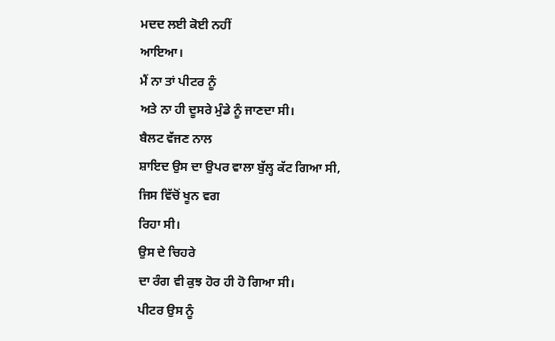ਮਦਦ ਲਈ ਕੋਈ ਨਹੀਂ
ਆਇਆ।
ਮੈਂ ਨਾ ਤਾਂ ਪੀਟਰ ਨੂੰ
ਅਤੇ ਨਾ ਹੀ ਦੂਸਰੇ ਮੁੰਡੇ ਨੂੰ ਜਾਣਦਾ ਸੀ।
ਬੈਲਟ ਵੱਜਣ ਨਾਲ
ਸ਼ਾਇਦ ਉਸ ਦਾ ਉਪਰ ਵਾਲਾ ਬੁੱਲ੍ਹ ਕੱਟ ਗਿਆ ਸੀ,
ਜਿਸ ਵਿੱਚੋਂ ਖੂਨ ਵਗ
ਰਿਹਾ ਸੀ।
ਉਸ ਦੇ ਚਿਹਰੇ
ਦਾ ਰੰਗ ਵੀ ਕੁਝ ਹੋਰ ਹੀ ਹੋ ਗਿਆ ਸੀ।
ਪੀਟਰ ਉਸ ਨੂੰ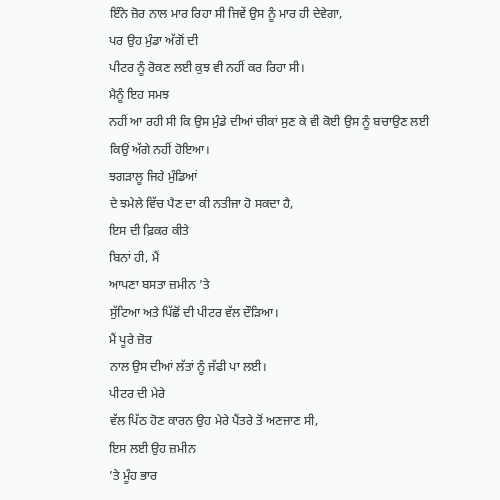ਇੰਨੇ ਜ਼ੋਰ ਨਾਲ ਮਾਰ ਰਿਹਾ ਸੀ ਜਿਵੇਂ ਉਸ ਨੂੰ ਮਾਰ ਹੀ ਦੇਵੇਗਾ,
ਪਰ ਉਹ ਮੁੰਡਾ ਅੱਗੋਂ ਦੀ
ਪੀਟਰ ਨੂੰ ਰੋਕਣ ਲਈ ਕੁਝ ਵੀ ਨਹੀਂ ਕਰ ਰਿਹਾ ਸੀ।
ਮੈਨੂੰ ਇਹ ਸਮਝ
ਨਹੀਂ ਆ ਰਹੀ ਸੀ ਕਿ ਉਸ ਮੁੰਡੇ ਦੀਆਂ ਚੀਕਾਂ ਸੁਣ ਕੇ ਵੀ ਕੋਈ ਉਸ ਨੂੰ ਬਚਾਉਣ ਲਈ
ਕਿਉਂ ਅੱਗੇ ਨਹੀਂ ਹੋਇਆ।
ਝਗੜਾਲੂ ਜਿਹੇ ਮੁੰਡਿਆਂ
ਦੇ ਝਮੇਲੇ ਵਿੱਚ ਪੈਣ ਦਾ ਕੀ ਨਤੀਜਾ ਹੋ ਸਕਦਾ ਹੈ,
ਇਸ ਦੀ ਫ਼ਿਕਰ ਕੀਤੇ
ਬਿਨਾਂ ਹੀ, ਮੈਂ
ਆਪਣਾ ਬਸਤਾ ਜ਼ਮੀਨ ’ਤੇ
ਸੁੱਟਿਆ ਅਤੇ ਪਿੱਛੋਂ ਦੀ ਪੀਟਰ ਵੱਲ ਦੌੜਿਆ।
ਮੈਂ ਪੂਰੇ ਜ਼ੋਰ
ਨਾਲ ਉਸ ਦੀਆਂ ਲੱਤਾਂ ਨੂੰ ਜੱਫੀ ਪਾ ਲਈ।
ਪੀਟਰ ਦੀ ਮੇਰੇ
ਵੱਲ ਪਿੱਠ ਹੋਣ ਕਾਰਨ ਉਹ ਮੇਰੇ ਪੈਂਤਰੇ ਤੋਂ ਅਣਜਾਣ ਸੀ,
ਇਸ ਲਈ ਉਹ ਜ਼ਮੀਨ
’ਤੇ ਮੂੰਹ ਭਾਰ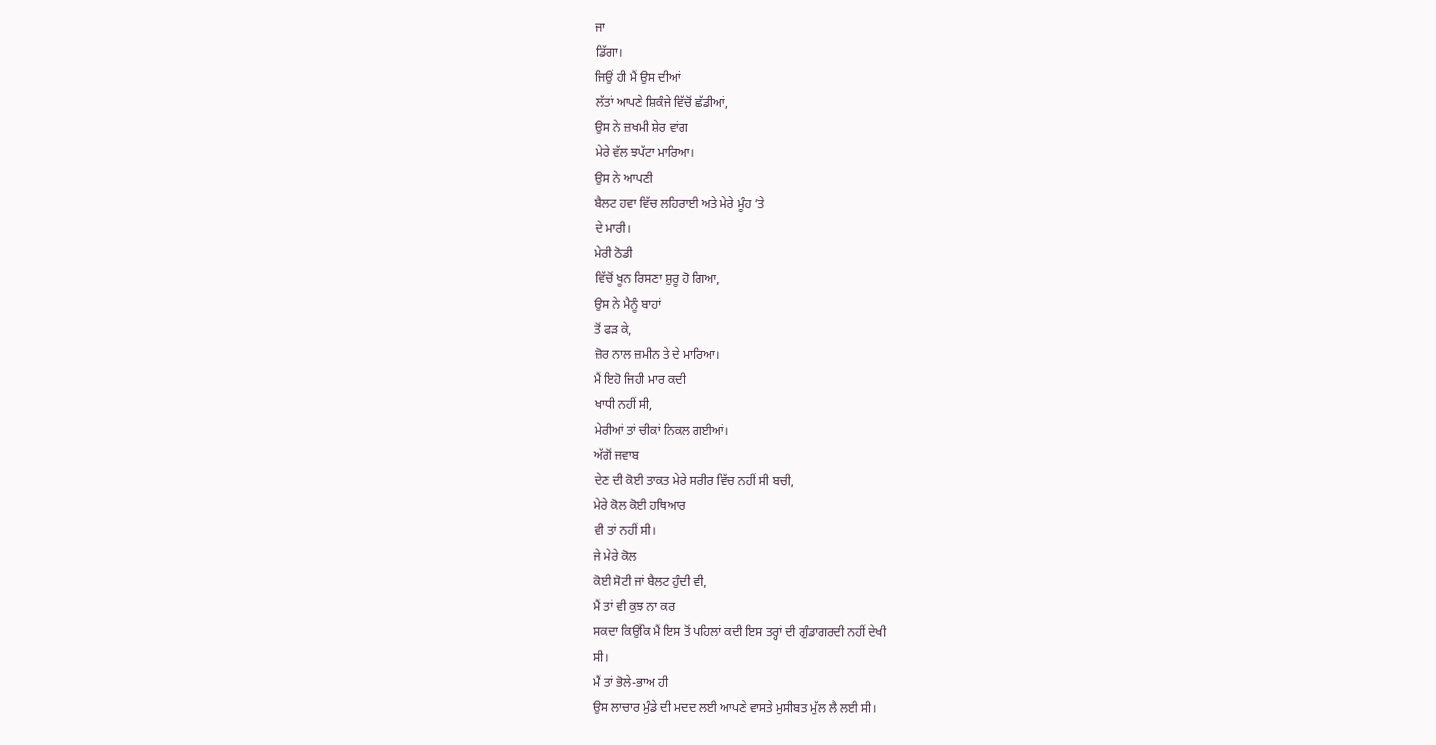ਜਾ
ਡਿੱਗਾ।
ਜਿਉਂ ਹੀ ਮੈਂ ਉਸ ਦੀਆਂ
ਲੱਤਾਂ ਆਪਣੇ ਸ਼ਿਕੰਜੇ ਵਿੱਚੋਂ ਛੱਡੀਆਂ,
ਉਸ ਨੇ ਜ਼ਖਮੀ ਸ਼ੇਰ ਵਾਂਗ
ਮੇਰੇ ਵੱਲ ਝਪੱਟਾ ਮਾਰਿਆ।
ਉਸ ਨੇ ਆਪਣੀ
ਬੈਲਟ ਹਵਾ ਵਿੱਚ ਲਹਿਰਾਈ ਅਤੇ ਮੇਰੇ ਮੂੰਹ ’ਤੇ
ਦੇ ਮਾਰੀ।
ਮੇਰੀ ਠੋਡੀ
ਵਿੱਚੋਂ ਖੂਨ ਰਿਸਣਾ ਸ਼ੁਰੂ ਹੋ ਗਿਆ,
ਉਸ ਨੇ ਮੈਨੂੰ ਬਾਹਾਂ
ਤੋਂ ਫੜ ਕੇ,
ਜ਼ੋਰ ਨਾਲ ਜ਼ਮੀਨ ਤੇ ਦੇ ਮਾਰਿਆ।
ਮੈਂ ਇਹੋ ਜਿਹੀ ਮਾਰ ਕਦੀ
ਖਾਧੀ ਨਹੀਂ ਸੀ,
ਮੇਰੀਆਂ ਤਾਂ ਚੀਕਾਂ ਨਿਕਲ ਗਈਆਂ।
ਅੱਗੋਂ ਜਵਾਬ
ਦੇਣ ਦੀ ਕੋਈ ਤਾਕਤ ਮੇਰੇ ਸਰੀਰ ਵਿੱਚ ਨਹੀਂ ਸੀ ਬਚੀ,
ਮੇਰੇ ਕੋਲ ਕੋਈ ਹਥਿਆਰ
ਵੀ ਤਾਂ ਨਹੀਂ ਸੀ।
ਜੇ ਮੇਰੇ ਕੋਲ
ਕੋਈ ਸੋਟੀ ਜਾਂ ਬੈਲਟ ਹੁੰਦੀ ਵੀ,
ਮੈਂ ਤਾਂ ਵੀ ਕੁਝ ਨਾ ਕਰ
ਸਕਦਾ ਕਿਉਂਕਿ ਮੈਂ ਇਸ ਤੋਂ ਪਹਿਲਾਂ ਕਦੀ ਇਸ ਤਰ੍ਹਾਂ ਦੀ ਗੁੰਡਾਗਰਦੀ ਨਹੀਂ ਦੇਖੀ
ਸੀ।
ਮੈਂ ਤਾਂ ਭੋਲੇ-ਭਾਅ ਹੀ
ਉਸ ਲਾਚਾਰ ਮੁੰਡੇ ਦੀ ਮਦਦ ਲਈ ਆਪਣੇ ਵਾਸਤੇ ਮੁਸੀਬਤ ਮੁੱਲ ਲੈ ਲਈ ਸੀ।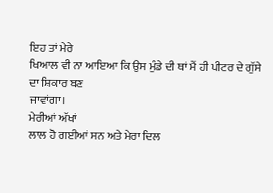ਇਹ ਤਾਂ ਮੇਰੇ
ਖਿਆਲ ਵੀ ਨਾ ਆਇਆ ਕਿ ਉਸ ਮੁੰਡੇ ਦੀ ਥਾਂ ਮੈਂ ਹੀ ਪੀਟਰ ਦੇ ਗੁੱਸੇ ਦਾ ਸ਼ਿਕਾਰ ਬਣ
ਜਾਵਾਂਗਾ।
ਮੇਰੀਆਂ ਅੱਖਾਂ
ਲਾਲ ਹੋ ਗਈਆਂ ਸਨ ਅਤੇ ਮੇਰਾ ਦਿਲ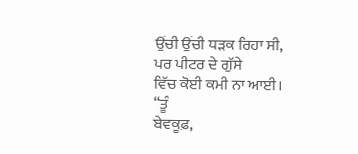ਉਂਚੀ ਉਂਚੀ ਧੜਕ ਰਿਹਾ ਸੀ,
ਪਰ ਪੀਟਰ ਦੇ ਗੁੱਸੇ
ਵਿੱਚ ਕੋਈ ਕਮੀ ਨਾ ਆਈ।
“ਤੂੰ
ਬੇਵਕੂਫ਼,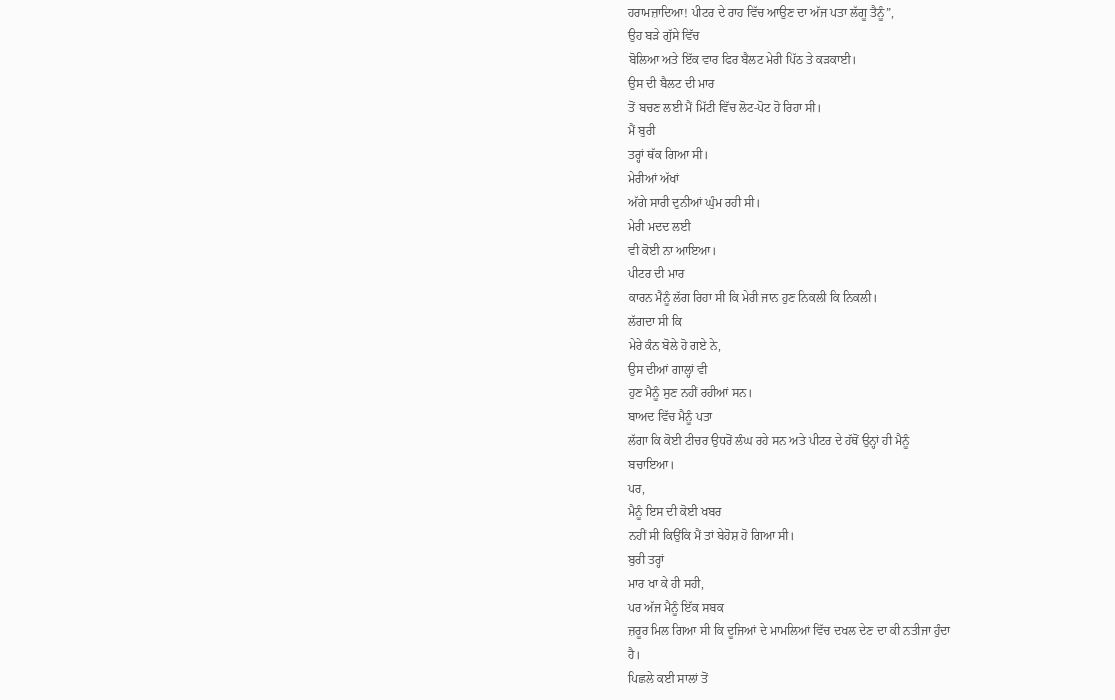ਹਰਾਮਜ਼ਾਦਿਆ! ਪੀਟਰ ਦੇ ਰਾਹ ਵਿੱਚ ਆਉਣ ਦਾ ਅੱਜ ਪਤਾ ਲੱਗੂ ਤੈਨੂੰ”,
ਉਹ ਬੜੇ ਗੁੱਸੇ ਵਿੱਚ
ਬੋਲਿਆ ਅਤੇ ਇੱਕ ਵਾਰ ਫਿਰ ਬੈਲਟ ਮੇਰੀ ਪਿੱਠ ਤੇ ਕੜਕਾਈ।
ਉਸ ਦੀ ਬੈਲਟ ਦੀ ਮਾਰ
ਤੋਂ ਬਚਣ ਲਈ ਮੈਂ ਮਿੱਟੀ ਵਿੱਚ ਲੋਟ-ਪੋਟ ਹੋ ਰਿਹਾ ਸੀ।
ਮੈਂ ਬੁਰੀ
ਤਰ੍ਹਾਂ ਥੱਕ ਗਿਆ ਸੀ।
ਮੇਰੀਆਂ ਅੱਖਾਂ
ਅੱਗੇ ਸਾਰੀ ਦੁਨੀਆਂ ਘੁੰਮ ਰਹੀ ਸੀ।
ਮੇਰੀ ਮਦਦ ਲਈ
ਵੀ ਕੋਈ ਨਾ ਆਇਆ।
ਪੀਟਰ ਦੀ ਮਾਰ
ਕਾਰਨ ਮੈਨੂੰ ਲੱਗ ਰਿਹਾ ਸੀ ਕਿ ਮੇਰੀ ਜਾਨ ਹੁਣ ਨਿਕਲੀ ਕਿ ਨਿਕਲੀ।
ਲੱਗਦਾ ਸੀ ਕਿ
ਮੇਰੇ ਕੰਨ ਬੋਲੇ ਹੋ ਗਏ ਨੇ,
ਉਸ ਦੀਆਂ ਗਾਲ੍ਹਾਂ ਵੀ
ਹੁਣ ਮੈਨੂੰ ਸੁਣ ਨਹੀਂ ਰਹੀਆਂ ਸਨ।
ਬਾਅਦ ਵਿੱਚ ਮੈਨੂੰ ਪਤਾ
ਲੱਗਾ ਕਿ ਕੋਈ ਟੀਚਰ ਉਧਰੋਂ ਲੰਘ ਰਹੇ ਸਨ ਅਤੇ ਪੀਟਰ ਦੇ ਹੱਥੋਂ ਉਨ੍ਹਾਂ ਹੀ ਮੈਨੂੰ
ਬਚਾਇਆ।
ਪਰ,
ਮੈਨੂੰ ਇਸ ਦੀ ਕੋਈ ਖਬਰ
ਨਹੀਂ ਸੀ ਕਿਉਂਕਿ ਮੈਂ ਤਾਂ ਬੇਹੋਸ਼ ਹੋ ਗਿਆ ਸੀ।
ਬੁਰੀ ਤਰ੍ਹਾਂ
ਮਾਰ ਖਾ ਕੇ ਹੀ ਸਹੀ,
ਪਰ ਅੱਜ ਮੈਨੂੰ ਇੱਕ ਸਬਕ
ਜ਼ਰੂਰ ਮਿਲ ਗਿਆ ਸੀ ਕਿ ਦੂਜਿਆਂ ਦੇ ਮਾਮਲਿਆਂ ਵਿੱਚ ਦਖਲ ਦੇਣ ਦਾ ਕੀ ਨਤੀਜਾ ਹੁੰਦਾ
ਹੈ।
ਪਿਛਲੇ ਕਈ ਸਾਲਾਂ ਤੋਂ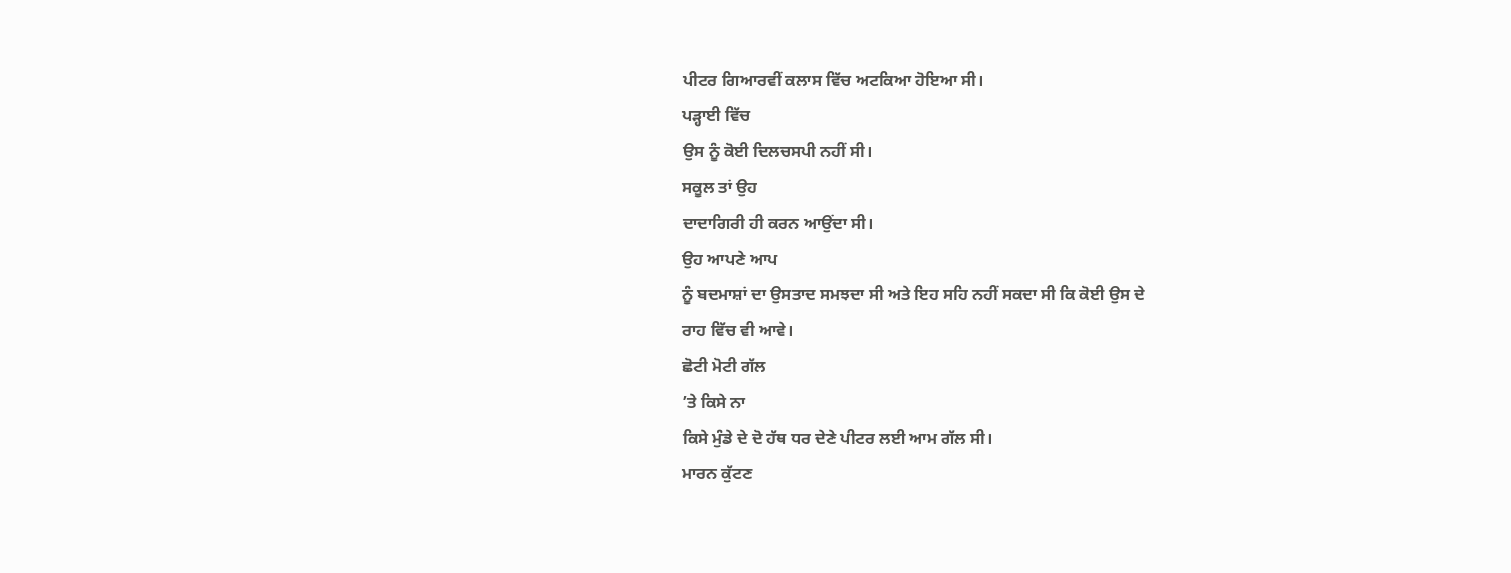ਪੀਟਰ ਗਿਆਰਵੀਂ ਕਲਾਸ ਵਿੱਚ ਅਟਕਿਆ ਹੋਇਆ ਸੀ।
ਪੜ੍ਹਾਈ ਵਿੱਚ
ਉਸ ਨੂੰ ਕੋਈ ਦਿਲਚਸਪੀ ਨਹੀਂ ਸੀ।
ਸਕੂਲ ਤਾਂ ਉਹ
ਦਾਦਾਗਿਰੀ ਹੀ ਕਰਨ ਆਉਂਦਾ ਸੀ।
ਉਹ ਆਪਣੇ ਆਪ
ਨੂੰ ਬਦਮਾਸ਼ਾਂ ਦਾ ਉਸਤਾਦ ਸਮਝਦਾ ਸੀ ਅਤੇ ਇਹ ਸਹਿ ਨਹੀਂ ਸਕਦਾ ਸੀ ਕਿ ਕੋਈ ਉਸ ਦੇ
ਰਾਹ ਵਿੱਚ ਵੀ ਆਵੇ।
ਛੋਟੀ ਮੋਟੀ ਗੱਲ
’ਤੇ ਕਿਸੇ ਨਾ
ਕਿਸੇ ਮੁੰਡੇ ਦੇ ਦੋ ਹੱਥ ਧਰ ਦੇਣੇ ਪੀਟਰ ਲਈ ਆਮ ਗੱਲ ਸੀ।
ਮਾਰਨ ਕੁੱਟਣ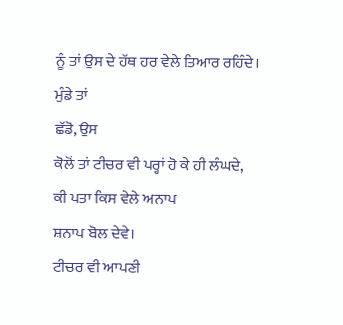ਨੂੰ ਤਾਂ ਉਸ ਦੇ ਹੱਥ ਹਰ ਵੇਲੇ ਤਿਆਰ ਰਹਿੰਦੇ।
ਮੁੰਡੇ ਤਾਂ
ਛੱਡੋ, ਉਸ
ਕੋਲੋਂ ਤਾਂ ਟੀਚਰ ਵੀ ਪਰ੍ਹਾਂ ਹੋ ਕੇ ਹੀ ਲੰਘਦੇ,
ਕੀ ਪਤਾ ਕਿਸ ਵੇਲੇ ਅਨਾਪ
ਸ਼ਨਾਪ ਬੋਲ ਦੇਵੇ।
ਟੀਚਰ ਵੀ ਆਪਣੀ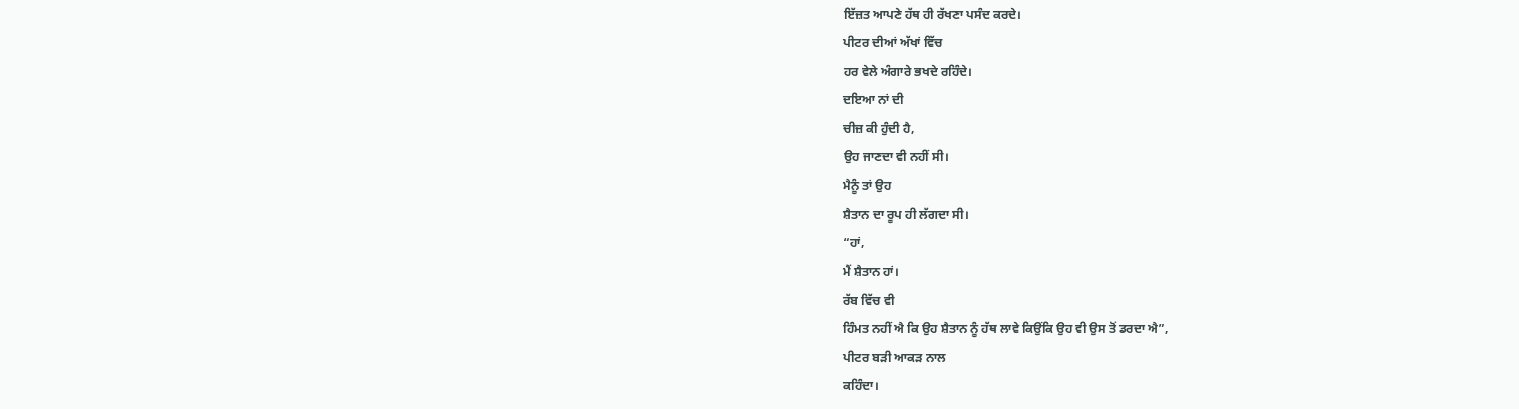ਇੱਜ਼ਤ ਆਪਣੇ ਹੱਥ ਹੀ ਰੱਖਣਾ ਪਸੰਦ ਕਰਦੇ।
ਪੀਟਰ ਦੀਆਂ ਅੱਖਾਂ ਵਿੱਚ
ਹਰ ਵੇਲੇ ਅੰਗਾਰੇ ਭਖਦੇ ਰਹਿੰਦੇ।
ਦਇਆ ਨਾਂ ਦੀ
ਚੀਜ਼ ਕੀ ਹੁੰਦੀ ਹੈ,
ਉਹ ਜਾਣਦਾ ਵੀ ਨਹੀਂ ਸੀ।
ਮੈਨੂੰ ਤਾਂ ਉਹ
ਸ਼ੈਤਾਨ ਦਾ ਰੂਪ ਹੀ ਲੱਗਦਾ ਸੀ।
“ਹਾਂ,
ਮੈਂ ਸ਼ੈਤਾਨ ਹਾਂ।
ਰੱਬ ਵਿੱਚ ਵੀ
ਹਿੰਮਤ ਨਹੀਂ ਐ ਕਿ ਉਹ ਸ਼ੈਤਾਨ ਨੂੰ ਹੱਥ ਲਾਵੇ ਕਿਉਂਕਿ ਉਹ ਵੀ ਉਸ ਤੋਂ ਡਰਦਾ ਐ”,
ਪੀਟਰ ਬੜੀ ਆਕੜ ਨਾਲ
ਕਹਿੰਦਾ।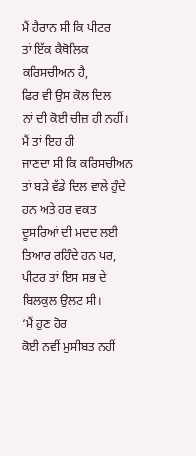ਮੈਂ ਹੈਰਾਨ ਸੀ ਕਿ ਪੀਟਰ
ਤਾਂ ਇੱਕ ਕੈਥੋਲਿਕ ਕਰਿਸਚੀਅਨ ਹੈ,
ਫਿਰ ਵੀ ਉਸ ਕੋਲ ਦਿਲ
ਨਾਂ ਦੀ ਕੋਈ ਚੀਜ਼ ਹੀ ਨਹੀਂ।
ਮੈਂ ਤਾਂ ਇਹ ਹੀ
ਜਾਣਦਾ ਸੀ ਕਿ ਕਰਿਸਚੀਅਨ ਤਾਂ ਬੜੇ ਵੱਡੇ ਦਿਲ ਵਾਲੇ ਹੁੰਦੇ ਹਨ ਅਤੇ ਹਰ ਵਕਤ
ਦੂਸਰਿਆਂ ਦੀ ਮਦਦ ਲਈ ਤਿਆਰ ਰਹਿੰਦੇ ਹਨ ਪਰ,
ਪੀਟਰ ਤਾਂ ਇਸ ਸਭ ਦੇ
ਬਿਲਕੁਲ ਉਲਟ ਸੀ।
‘ਮੈਂ ਹੁਣ ਹੋਰ
ਕੋਈ ਨਵੀਂ ਮੁਸੀਬਤ ਨਹੀਂ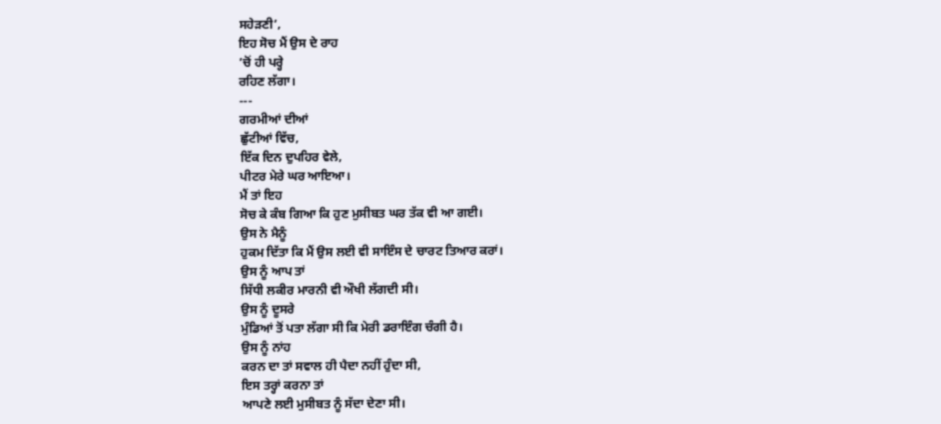ਸਹੇੜਣੀ’,
ਇਹ ਸੋਚ ਮੈਂ ਉਸ ਦੇ ਰਾਹ
’ਚੋਂ ਹੀ ਪਰ੍ਹੇ
ਰਹਿਣ ਲੱਗਾ।
---
ਗਰਮੀਆਂ ਦੀਆਂ
ਛੁੱਟੀਆਂ ਵਿੱਚ,
ਇੱਕ ਦਿਨ ਦੁਪਹਿਰ ਵੇਲੇ,
ਪੀਟਰ ਮੇਰੇ ਘਰ ਆਇਆ।
ਮੈਂ ਤਾਂ ਇਹ
ਸੋਚ ਕੇ ਕੰਬ ਗਿਆ ਕਿ ਹੁਣ ਮੁਸੀਬਤ ਘਰ ਤੱਕ ਵੀ ਆ ਗਈ।
ਉਸ ਨੇ ਮੈਨੂੰ
ਹੁਕਮ ਦਿੱਤਾ ਕਿ ਮੈਂ ਉਸ ਲਈ ਵੀ ਸਾਇੰਸ ਦੇ ਚਾਰਟ ਤਿਆਰ ਕਰਾਂ।
ਉਸ ਨੂੰ ਆਪ ਤਾਂ
ਸਿੱਧੀ ਲਕੀਰ ਮਾਰਨੀ ਵੀ ਔਖੀ ਲੱਗਦੀ ਸੀ।
ਉਸ ਨੂੰ ਦੂਸਰੇ
ਮੁੰਡਿਆਂ ਤੋਂ ਪਤਾ ਲੱਗਾ ਸੀ ਕਿ ਮੇਰੀ ਡਰਾਇੰਗ ਚੰਗੀ ਹੈ।
ਉਸ ਨੂੰ ਨਾਂਹ
ਕਰਨ ਦਾ ਤਾਂ ਸਵਾਲ ਹੀ ਪੈਦਾ ਨਹੀਂ ਹੁੰਦਾ ਸੀ,
ਇਸ ਤਰ੍ਹਾਂ ਕਰਨਾ ਤਾਂ
ਆਪਣੇ ਲਈ ਮੁਸੀਬਤ ਨੂੰ ਸੱਦਾ ਦੇਣਾ ਸੀ।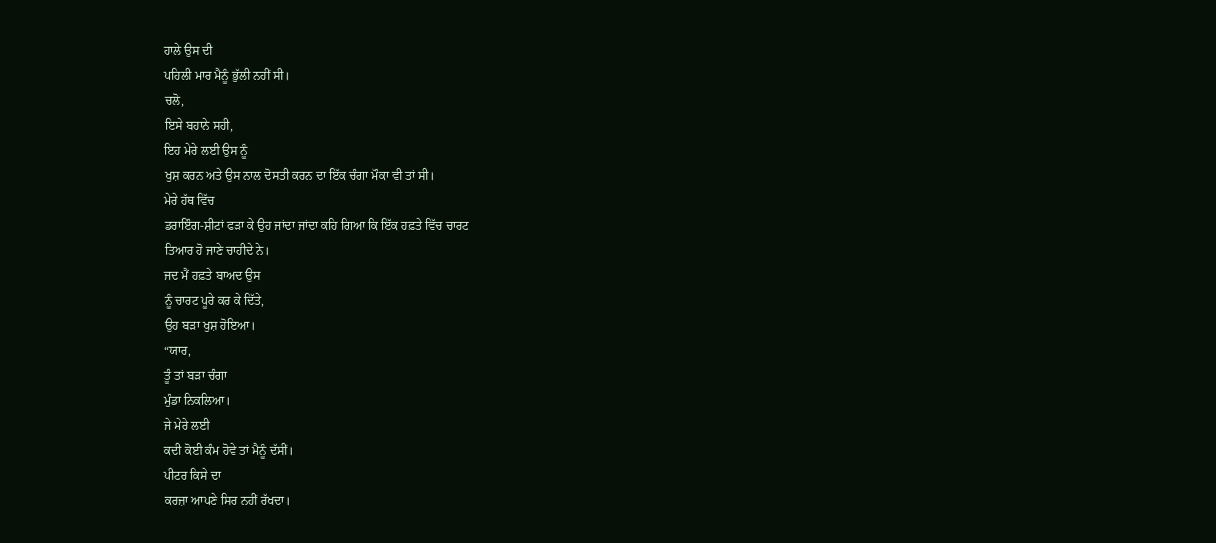ਹਾਲੇ ਉਸ ਦੀ
ਪਹਿਲੀ ਮਾਰ ਮੈਨੂੰ ਭੁੱਲੀ ਨਹੀਂ ਸੀ।
ਚਲੋ,
ਇਸੇ ਬਹਾਨੇ ਸਹੀ,
ਇਹ ਮੇਰੇ ਲਈ ਉਸ ਨੂੰ
ਖੁਸ਼ ਕਰਨ ਅਤੇ ਉਸ ਨਾਲ ਦੋਸਤੀ ਕਰਨ ਦਾ ਇੱਕ ਚੰਗਾ ਮੌਕਾ ਵੀ ਤਾਂ ਸੀ।
ਮੇਰੇ ਹੱਥ ਵਿੱਚ
ਡਰਾਇੰਗ-ਸ਼ੀਟਾਂ ਫੜਾ ਕੇ ਉਹ ਜਾਂਦਾ ਜਾਂਦਾ ਕਹਿ ਗਿਆ ਕਿ ਇੱਕ ਹਫ਼ਤੇ ਵਿੱਚ ਚਾਰਟ
ਤਿਆਰ ਹੋ ਜਾਣੇ ਚਾਹੀਦੇ ਨੇ।
ਜਦ ਮੈਂ ਹਫ਼ਤੇ ਬਾਅਦ ਉਸ
ਨੂੰ ਚਾਰਟ ਪੂਰੇ ਕਰ ਕੇ ਦਿੱਤੇ,
ਉਹ ਬੜਾ ਖੁਸ਼ ਹੋਇਆ।
“ਯਾਰ,
ਤੂੰ ਤਾਂ ਬੜਾ ਚੰਗਾ
ਮੁੰਡਾ ਨਿਕਲਿਆ।
ਜੇ ਮੇਰੇ ਲਈ
ਕਦੀ ਕੋਈ ਕੰਮ ਹੋਵੇ ਤਾਂ ਮੈਨੂੰ ਦੱਸੀਂ।
ਪੀਟਰ ਕਿਸੇ ਦਾ
ਕਰਜ਼ਾ ਆਪਣੇ ਸਿਰ ਨਹੀਂ ਰੱਖਦਾ।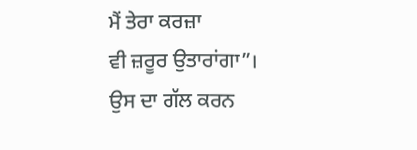ਮੈਂ ਤੇਰਾ ਕਰਜ਼ਾ
ਵੀ ਜ਼ਰੂਰ ਉਤਾਰਾਂਗਾ”।
ਉਸ ਦਾ ਗੱਲ ਕਰਨ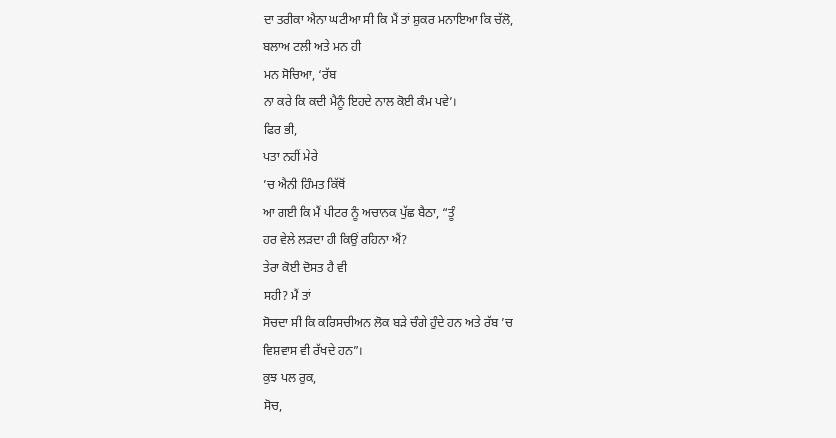ਦਾ ਤਰੀਕਾ ਐਨਾ ਘਟੀਆ ਸੀ ਕਿ ਮੈਂ ਤਾਂ ਸ਼ੁਕਰ ਮਨਾਇਆ ਕਿ ਚੱਲੋ,
ਬਲਾਅ ਟਲੀ ਅਤੇ ਮਨ ਹੀ
ਮਨ ਸੋਚਿਆ, ‘ਰੱਬ
ਨਾ ਕਰੇ ਕਿ ਕਦੀ ਮੈਨੂੰ ਇਹਦੇ ਨਾਲ ਕੋਈ ਕੰਮ ਪਵੇ’।
ਫਿਰ ਭੀ,
ਪਤਾ ਨਹੀਂ ਮੇਰੇ
’ਚ ਐਨੀ ਹਿੰਮਤ ਕਿੱਥੋਂ
ਆ ਗਈ ਕਿ ਮੈਂ ਪੀਟਰ ਨੂੰ ਅਚਾਨਕ ਪੁੱਛ ਬੈਠਾ, “ਤੂੰ
ਹਰ ਵੇਲੇ ਲੜਦਾ ਹੀ ਕਿਉਂ ਰਹਿਨਾ ਐਂ?
ਤੇਰਾ ਕੋਈ ਦੋਸਤ ਹੈ ਵੀ
ਸਹੀ? ਮੈਂ ਤਾਂ
ਸੋਚਦਾ ਸੀ ਕਿ ਕਰਿਸਚੀਅਨ ਲੋਕ ਬੜੇ ਚੰਗੇ ਹੁੰਦੇ ਹਨ ਅਤੇ ਰੱਬ ’ਚ
ਵਿਸ਼ਵਾਸ ਵੀ ਰੱਖਦੇ ਹਨ”।
ਕੁਝ ਪਲ ਰੁਕ,
ਸੋਚ,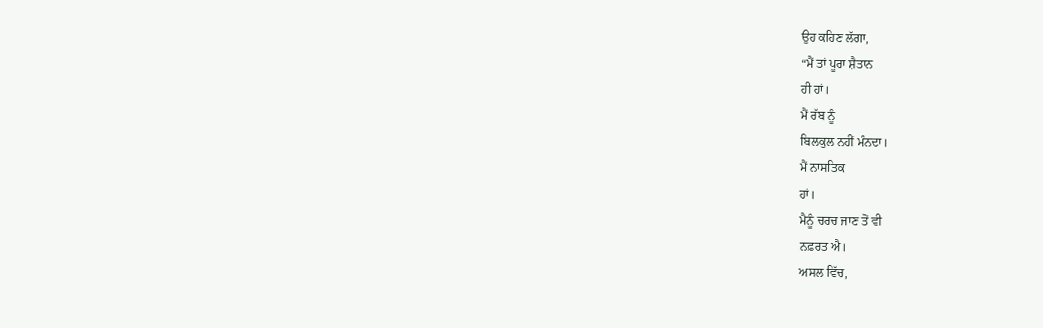ਉਹ ਕਹਿਣ ਲੱਗਾ,
“ਮੈਂ ਤਾਂ ਪੂਰਾ ਸ਼ੈਤਾਨ
ਹੀ ਹਾਂ।
ਮੈਂ ਰੱਬ ਨੂੰ
ਬਿਲਕੁਲ ਨਹੀਂ ਮੰਨਦਾ।
ਮੈਂ ਨਾਸਤਿਕ
ਹਾਂ।
ਮੈਨੂੰ ਚਰਚ ਜਾਣ ਤੋਂ ਵੀ
ਨਫ਼ਰਤ ਐ।
ਅਸਲ ਵਿੱਚ,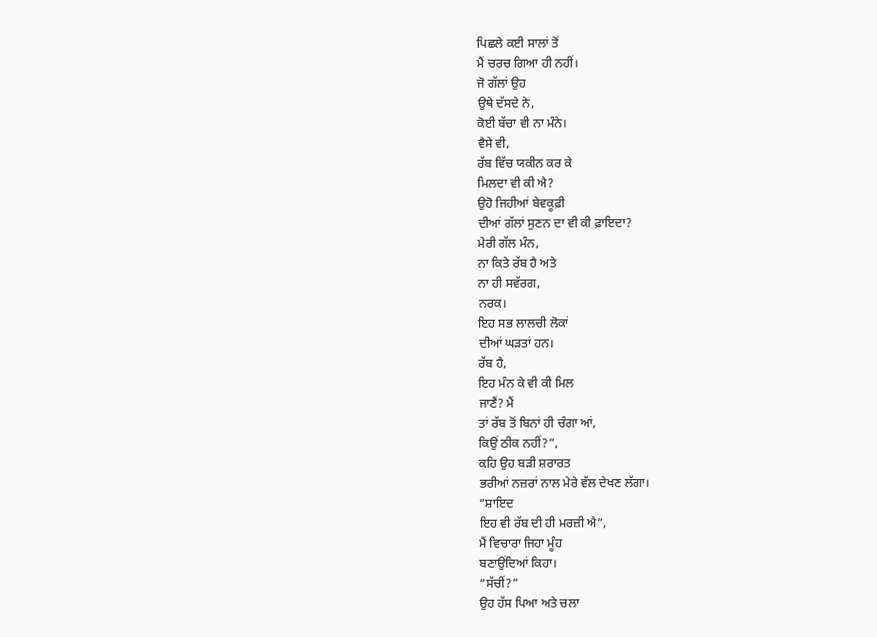ਪਿਛਲੇ ਕਈ ਸਾਲਾਂ ਤੋਂ
ਮੈਂ ਚਰਚ ਗਿਆ ਹੀ ਨਹੀਂ।
ਜੋ ਗੱਲਾਂ ਉਹ
ਉਥੇ ਦੱਸਦੇ ਨੇ,
ਕੋਈ ਬੱਚਾ ਵੀ ਨਾ ਮੰਨੇ।
ਵੈਸੇ ਵੀ,
ਰੱਬ ਵਿੱਚ ਯਕੀਨ ਕਰ ਕੇ
ਮਿਲਦਾ ਵੀ ਕੀ ਐ?
ਉਹੋ ਜਿਹੀਆਂ ਬੇਵਕੂਫ਼ੀ
ਦੀਆਂ ਗੱਲਾਂ ਸੁਣਨ ਦਾ ਵੀ ਕੀ ਫ਼ਾਇਦਾ?
ਮੇਰੀ ਗੱਲ ਮੰਨ,
ਨਾ ਕਿਤੇ ਰੱਬ ਹੈ ਅਤੇ
ਨਾ ਹੀ ਸਵੱਰਗ,
ਨਰਕ।
ਇਹ ਸਭ ਲਾਲਚੀ ਲੋਕਾਂ
ਦੀਆਂ ਘੜਤਾਂ ਹਨ।
ਰੱਬ ਹੈ,
ਇਹ ਮੰਨ ਕੇ ਵੀ ਕੀ ਮਿਲ
ਜਾਣੈਂ? ਮੈਂ
ਤਾਂ ਰੱਬ ਤੋਂ ਬਿਨਾਂ ਹੀ ਚੰਗਾ ਆਂ,
ਕਿਉਂ ਠੀਕ ਨਹੀਂ?”,
ਕਹਿ ਉਹ ਬੜੀ ਸ਼ਰਾਰਤ
ਭਰੀਆਂ ਨਜ਼ਰਾਂ ਨਾਲ ਮੇਰੇ ਵੱਲ ਦੇਖਣ ਲੱਗਾ।
“ਸ਼ਾਇਦ
ਇਹ ਵੀ ਰੱਬ ਦੀ ਹੀ ਮਰਜ਼ੀ ਐ”,
ਮੈਂ ਵਿਚਾਰਾ ਜਿਹਾ ਮੂੰਹ
ਬਣਾਉਂਦਿਆਂ ਕਿਹਾ।
“ਸੱਚੀਂ?”
ਉਹ ਹੱਸ ਪਿਆ ਅਤੇ ਚਲਾ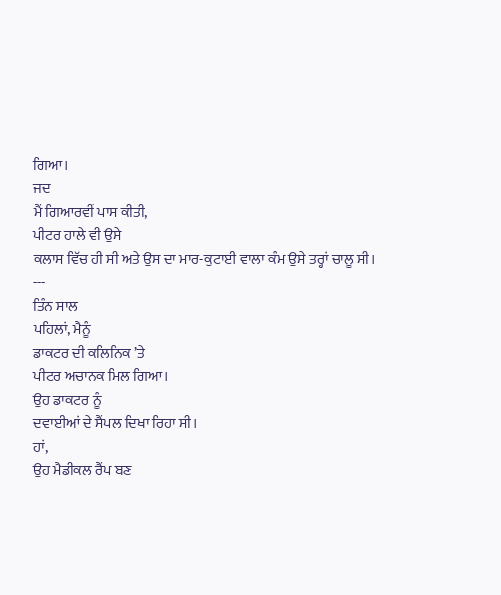ਗਿਆ।
ਜਦ
ਮੈਂ ਗਿਆਰਵੀਂ ਪਾਸ ਕੀਤੀ,
ਪੀਟਰ ਹਾਲੇ ਵੀ ਉਸੇ
ਕਲਾਸ ਵਿੱਚ ਹੀ ਸੀ ਅਤੇ ਉਸ ਦਾ ਮਾਰ-ਕੁਟਾਈ ਵਾਲਾ ਕੰਮ ਉਸੇ ਤਰ੍ਹਾਂ ਚਾਲੂ ਸੀ।
---
ਤਿੰਨ ਸਾਲ
ਪਹਿਲਾਂ, ਮੈਨੂੰ
ਡਾਕਟਰ ਦੀ ਕਲਿਨਿਕ ’ਤੇ
ਪੀਟਰ ਅਚਾਨਕ ਮਿਲ ਗਿਆ।
ਉਹ ਡਾਕਟਰ ਨੂੰ
ਦਵਾਈਆਂ ਦੇ ਸੈਂਪਲ ਦਿਖਾ ਰਿਹਾ ਸੀ।
ਹਾਂ,
ਉਹ ਮੈਡੀਕਲ ਰੈਂਪ ਬਣ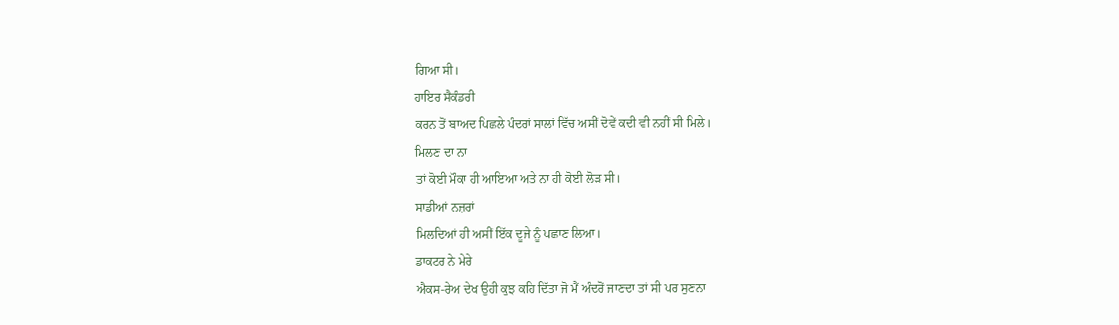ਗਿਆ ਸੀ।
ਹਾਇਰ ਸੈਕੰਡਰੀ
ਕਰਨ ਤੋਂ ਬਾਅਦ ਪਿਛਲੇ ਪੰਦਰਾਂ ਸਾਲਾਂ ਵਿੱਚ ਅਸੀਂ ਦੋਵੇਂ ਕਦੀ ਵੀ ਨਹੀਂ ਸੀ ਮਿਲੇ।
ਮਿਲਣ ਦਾ ਨਾ
ਤਾਂ ਕੋਈ ਮੌਕਾ ਹੀ ਆਇਆ ਅਤੇ ਨਾ ਹੀ ਕੋਈ ਲੋੜ ਸੀ।
ਸਾਡੀਆਂ ਨਜ਼ਰਾਂ
ਮਿਲਦਿਆਂ ਹੀ ਅਸੀਂ ਇੱਕ ਦੂਜੇ ਨੂੰ ਪਛਾਣ ਲਿਆ।
ਡਾਕਟਰ ਨੇ ਮੇਰੇ
ਐਕਸ-ਰੇਅ ਦੇਖ ਉਹੀ ਕੁਝ ਕਹਿ ਦਿੱਤਾ ਜੋ ਮੈਂ ਅੰਦਰੋਂ ਜਾਣਦਾ ਤਾਂ ਸੀ ਪਰ ਸੁਣਨਾ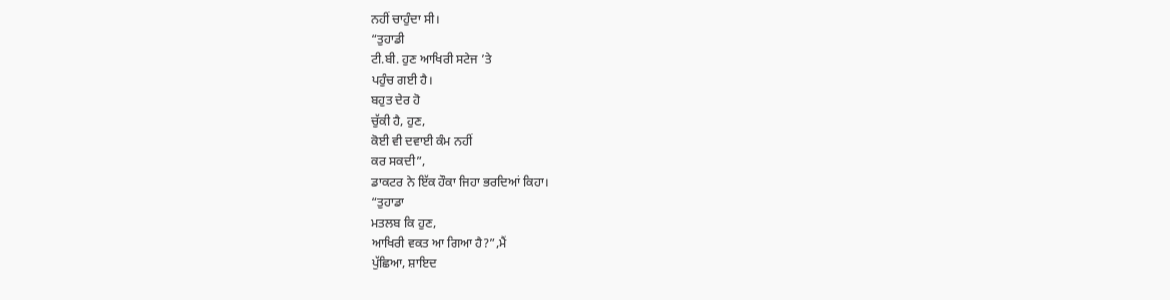ਨਹੀਂ ਚਾਹੁੰਦਾ ਸੀ।
“ਤੁਹਾਡੀ
ਟੀ.ਬੀ. ਹੁਣ ਆਖਿਰੀ ਸਟੇਜ ’ਤੇ
ਪਹੁੰਚ ਗਈ ਹੈ।
ਬਹੁਤ ਦੇਰ ਹੋ
ਚੁੱਕੀ ਹੈ, ਹੁਣ,
ਕੋਈ ਵੀ ਦਵਾਈ ਕੰਮ ਨਹੀਂ
ਕਰ ਸਕਦੀ”,
ਡਾਕਟਰ ਨੇ ਇੱਕ ਹੌਕਾ ਜਿਹਾ ਭਰਦਿਆਂ ਕਿਹਾ।
“ਤੁਹਾਡਾ
ਮਤਲਬ ਕਿ ਹੁਣ,
ਆਖਿਰੀ ਵਕਤ ਆ ਗਿਆ ਹੈ?”,ਮੈਂ
ਪੁੱਛਿਆ, ਸ਼ਾਇਦ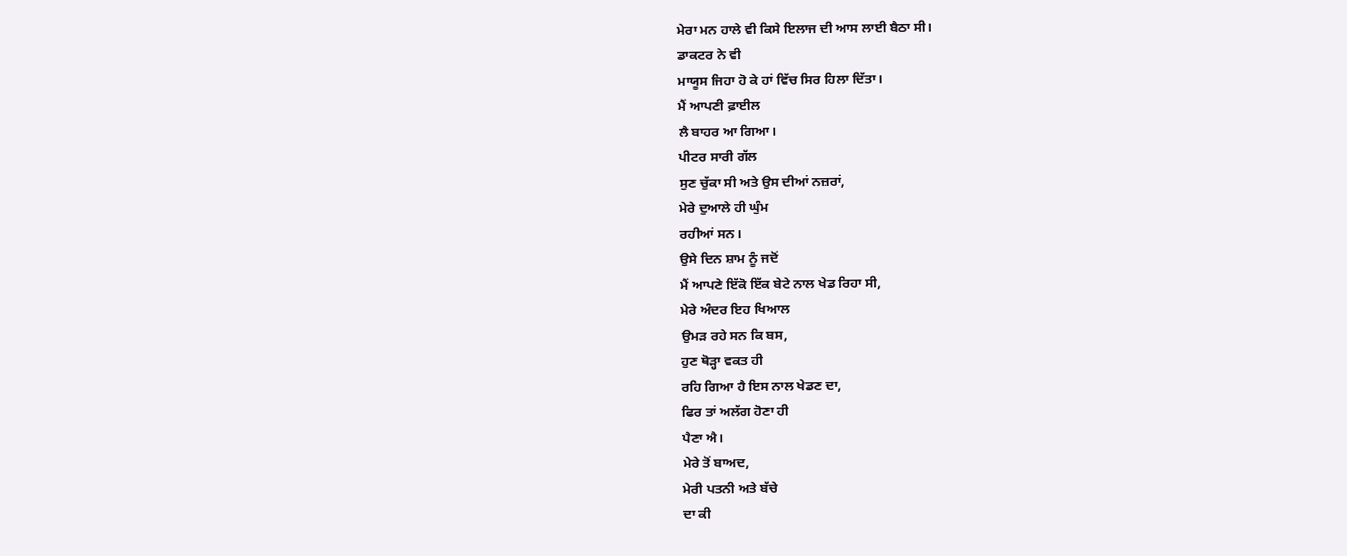ਮੇਰਾ ਮਨ ਹਾਲੇ ਵੀ ਕਿਸੇ ਇਲਾਜ ਦੀ ਆਸ ਲਾਈ ਬੈਠਾ ਸੀ।
ਡਾਕਟਰ ਨੇ ਵੀ
ਮਾਯੂਸ ਜਿਹਾ ਹੋ ਕੇ ਹਾਂ ਵਿੱਚ ਸਿਰ ਹਿਲਾ ਦਿੱਤਾ।
ਮੈਂ ਆਪਣੀ ਫ਼ਾਈਲ
ਲੈ ਬਾਹਰ ਆ ਗਿਆ।
ਪੀਟਰ ਸਾਰੀ ਗੱਲ
ਸੁਣ ਚੁੱਕਾ ਸੀ ਅਤੇ ਉਸ ਦੀਆਂ ਨਜ਼ਰਾਂ,
ਮੇਰੇ ਦੁਆਲੇ ਹੀ ਘੁੰਮ
ਰਹੀਆਂ ਸਨ।
ਉਸੇ ਦਿਨ ਸ਼ਾਮ ਨੂੰ ਜਦੋਂ
ਮੈਂ ਆਪਣੇ ਇੱਕੋ ਇੱਕ ਬੇਟੇ ਨਾਲ ਖੇਡ ਰਿਹਾ ਸੀ,
ਮੇਰੇ ਅੰਦਰ ਇਹ ਖਿਆਲ
ਉਮੜ ਰਹੇ ਸਨ ਕਿ ਬਸ,
ਹੁਣ ਥੋੜ੍ਹਾ ਵਕਤ ਹੀ
ਰਹਿ ਗਿਆ ਹੈ ਇਸ ਨਾਲ ਖੇਡਣ ਦਾ,
ਫਿਰ ਤਾਂ ਅਲੱਗ ਹੋਣਾ ਹੀ
ਪੈਣਾ ਐ।
ਮੇਰੇ ਤੋਂ ਬਾਅਦ,
ਮੇਰੀ ਪਤਨੀ ਅਤੇ ਬੱਚੇ
ਦਾ ਕੀ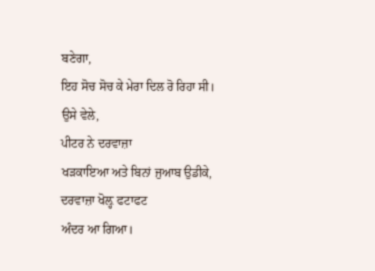ਬਣੇਗਾ,
ਇਹ ਸੋਚ ਸੋਚ ਕੇ ਮੇਰਾ ਦਿਲ ਰੋ ਰਿਹਾ ਸੀ।
ਉਸੇ ਵੇਲੇ,
ਪੀਟਰ ਨੇ ਦਰਵਾਜ਼ਾ
ਖੜਕਾਇਆ ਅਤੇ ਬਿਨਾਂ ਜੁਆਬ ਉਡੀਕੇ,
ਦਰਵਾਜ਼ਾ ਖੋਲ਼੍ਹ ਫਟਾਫਟ
ਅੰਦਰ ਆ ਗਿਆ।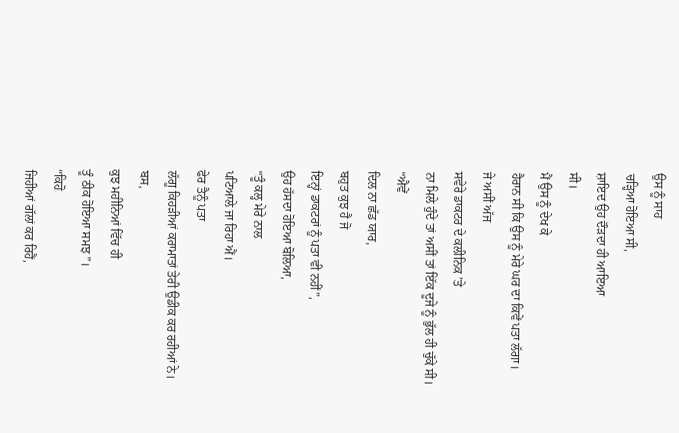ਉਸ ਨੂੰ ਸਾਹ
ਚੜ੍ਹਿਆ ਹੋਇਆ ਸੀ,
ਸ਼ਾਇਦ ਉਹ ਦੌੜਦਾ ਹੀ ਆਇਆ
ਸੀ।
ਮੈਂ ਉਸ ਨੂੰ ਦੇਖ ਕੇ
ਹੈਰਾਨ ਸੀ ਕਿ ਉਸ ਨੂੰ ਮੇਰੇ ਘਰ ਦਾ ਕਿਵੇਂ ਪਤਾ ਲੱਗਾ।
ਜੇ ਅਸੀਂ ਅੱਜ
ਸਵੇਰੇ ਡਾਕਟਰ ਦੇ ਕਲੀਨਿਕ ’ਤੇ
ਨਾ ਮਿਲੇ ਹੁੰਦੇ ਤਾਂ ਅਸੀਂ ਤਾਂ ਇੱਕ ਦੂਜੇ ਨੂੰ ਭੁੱਲ ਹੀ ਚੁੱਕੇ ਸੀ।
“ਐਵੇਂ
ਦਿਲ ਨਾ ਛੱਡ ਯਾਰ,
ਬਹੁਤ ਕੁਝ ਹੈ ਜੋ
ਇਨ੍ਹਾਂ ਡਾਕਟਰਾਂ ਨੂੰ ਪਤਾ ਵੀ ਨਹੀਂ”,
ਉਹ ਹੱਸਦਾ ਹੋਇਆ ਬੋਲਿਆ,
“ਤੂੰ ਕਲ੍ਹ ਮੇਰੇ ਨਾਲ
ਪਟਿਆਲੇ ਜਾ ਰਿਹਾ ਐਂ।
ਫੇਰ ਤੈਨੂੰ ਪਤਾ
ਲੱਗੂ ਕਿਹੜੀਆਂ ਕਰਾਮਾਤਾਂ ਤੇਰੀ ਉਡੀਕ ਕਰ ਰਹੀਆਂ ਨੇ।
ਬਸ,
ਕੁਝ ਮਹੀਨਿਆਂ ਵਿੱਚ ਹੀ
ਤੂੰ ਠੀਕ ਹੋਇਆ ਸਮਝ”।
“ਕਿਹੋ
ਜਿਹੀਆਂ ਗੱਲਾਂ ਕਰ ਰਿਹੈਂ,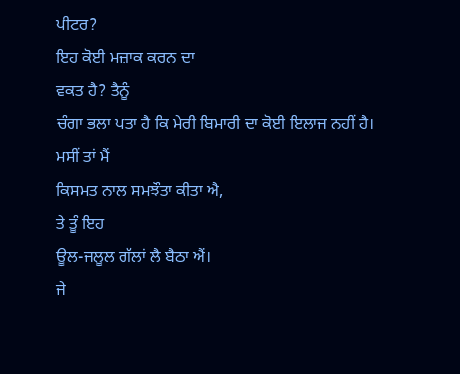ਪੀਟਰ?
ਇਹ ਕੋਈ ਮਜ਼ਾਕ ਕਰਨ ਦਾ
ਵਕਤ ਹੈ? ਤੈਨੂੰ
ਚੰਗਾ ਭਲਾ ਪਤਾ ਹੈ ਕਿ ਮੇਰੀ ਬਿਮਾਰੀ ਦਾ ਕੋਈ ਇਲਾਜ ਨਹੀਂ ਹੈ।
ਮਸੀਂ ਤਾਂ ਮੈਂ
ਕਿਸਮਤ ਨਾਲ ਸਮਝੌਤਾ ਕੀਤਾ ਐ,
ਤੇ ਤੂੰ ਇਹ
ਊਲ-ਜਲੂਲ ਗੱਲਾਂ ਲੈ ਬੈਠਾ ਐਂ।
ਜੇ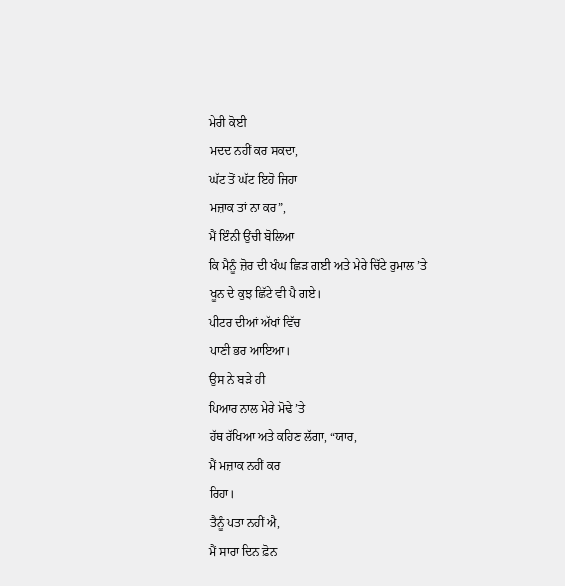ਮੇਰੀ ਕੋਈ
ਮਦਦ ਨਹੀਂ ਕਰ ਸਕਦਾ,
ਘੱਟ ਤੋਂ ਘੱਟ ਇਹੋ ਜਿਹਾ
ਮਜ਼ਾਕ ਤਾਂ ਨਾ ਕਰ”,
ਮੈਂ ਇੰਨੀ ਉਂਚੀ ਬੋਲਿਆ
ਕਿ ਮੈਨੂੰ ਜ਼ੋਰ ਦੀ ਖੰਘ ਛਿੜ ਗਈ ਅਤੇ ਮੇਰੇ ਚਿੱਟੇ ਰੁਮਾਲ ’ਤੇ
ਖੂਨ ਦੇ ਕੁਝ ਛਿੱਟੇ ਵੀ ਪੈ ਗਏ।
ਪੀਟਰ ਦੀਆਂ ਅੱਖਾਂ ਵਿੱਚ
ਪਾਣੀ ਭਰ ਆਇਆ।
ਉਸ ਨੇ ਬੜੇ ਹੀ
ਪਿਆਰ ਨਾਲ ਮੇਰੇ ਮੋਢੇ ’ਤੇ
ਹੱਥ ਰੱਖਿਆ ਅਤੇ ਕਹਿਣ ਲੱਗਾ, “ਯਾਰ,
ਮੈਂ ਮਜ਼ਾਕ ਨਹੀਂ ਕਰ
ਰਿਹਾ।
ਤੈਨੂੰ ਪਤਾ ਨਹੀਂ ਐ,
ਮੈਂ ਸਾਰਾ ਦਿਨ ਫ਼ੋਨ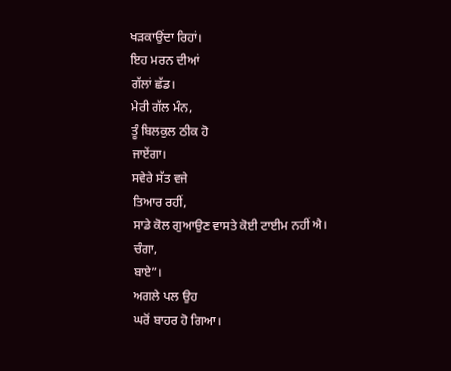ਖੜਕਾਉਂਦਾ ਰਿਹਾਂ।
ਇਹ ਮਰਨ ਦੀਆਂ
ਗੱਲਾਂ ਛੱਡ।
ਮੇਰੀ ਗੱਲ ਮੰਨ,
ਤੂੰ ਬਿਲਕੁਲ ਠੀਕ ਹੋ
ਜਾਏਂਗਾ।
ਸਵੇਰੇ ਸੱਤ ਵਜੇ
ਤਿਆਰ ਰਹੀਂ,
ਸਾਡੇ ਕੋਲ ਗੁਆਉਣ ਵਾਸਤੇ ਕੋਈ ਟਾਈਮ ਨਹੀਂ ਐ।
ਚੰਗਾ,
ਬਾਏ”।
ਅਗਲੇ ਪਲ ਉਹ
ਘਰੋਂ ਬਾਹਰ ਹੋ ਗਿਆ।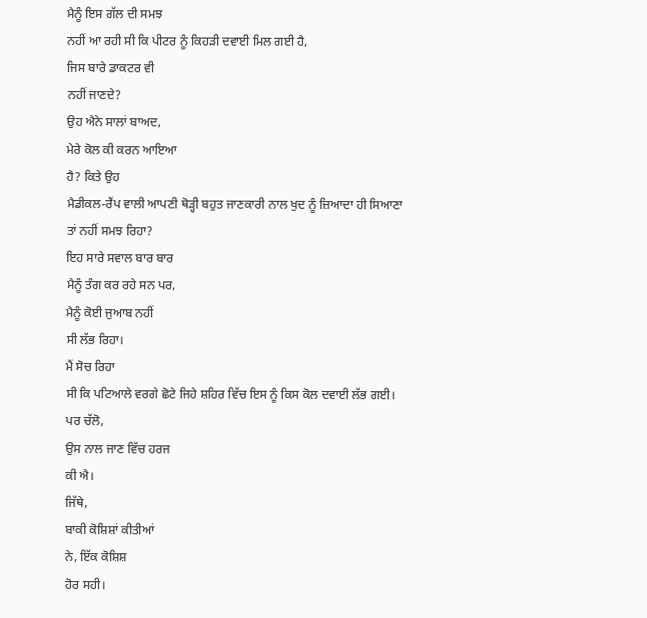ਮੈਨੂੰ ਇਸ ਗੱਲ ਦੀ ਸਮਝ
ਨਹੀਂ ਆ ਰਹੀ ਸੀ ਕਿ ਪੀਟਰ ਨੂੰ ਕਿਹੜੀ ਦਵਾਈ ਮਿਲ ਗਈ ਹੈ,
ਜਿਸ ਬਾਰੇ ਡਾਕਟਰ ਵੀ
ਨਹੀਂ ਜਾਣਦੇ?
ਉਹ ਐਨੇ ਸਾਲਾਂ ਬਾਅਦ,
ਮੇਰੇ ਕੋਲ ਕੀ ਕਰਨ ਆਇਆ
ਹੈ? ਕਿਤੇ ਉਹ
ਮੈਡੀਕਲ-ਰੈਂਪ ਵਾਲੀ ਆਪਣੀ ਥੋੜ੍ਹੀ ਬਹੁਤ ਜਾਣਕਾਰੀ ਨਾਲ ਖੁਦ ਨੂੰ ਜ਼ਿਆਦਾ ਹੀ ਸਿਆਣਾ
ਤਾਂ ਨਹੀਂ ਸਮਝ ਰਿਹਾ?
ਇਹ ਸਾਰੇ ਸਵਾਲ ਬਾਰ ਬਾਰ
ਮੈਨੂੰ ਤੰਗ ਕਰ ਰਹੇ ਸਨ ਪਰ,
ਮੈਨੂੰ ਕੋਈ ਜੁਆਬ ਨਹੀਂ
ਸੀ ਲੱਭ ਰਿਹਾ।
ਮੈਂ ਸੋਚ ਰਿਹਾ
ਸੀ ਕਿ ਪਟਿਆਲੇ ਵਰਗੇ ਛੋਟੇ ਜਿਹੇ ਸ਼ਹਿਰ ਵਿੱਚ ਇਸ ਨੂੰ ਕਿਸ ਕੋਲ ਦਵਾਈ ਲੱਭ ਗਈ।
ਪਰ ਚੱਲੋ,
ਉਸ ਨਾਲ ਜਾਣ ਵਿੱਚ ਹਰਜ
ਕੀ ਐ।
ਜਿੱਥੇ,
ਬਾਕੀ ਕੋਸ਼ਿਸ਼ਾਂ ਕੀਤੀਆਂ
ਨੇ, ਇੱਕ ਕੋਸ਼ਿਸ਼
ਹੋਰ ਸਹੀ।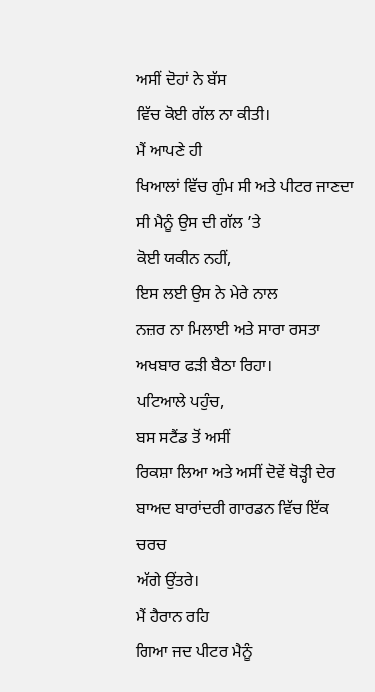ਅਸੀਂ ਦੋਹਾਂ ਨੇ ਬੱਸ
ਵਿੱਚ ਕੋਈ ਗੱਲ ਨਾ ਕੀਤੀ।
ਮੈਂ ਆਪਣੇ ਹੀ
ਖਿਆਲਾਂ ਵਿੱਚ ਗੁੰਮ ਸੀ ਅਤੇ ਪੀਟਰ ਜਾਣਦਾ ਸੀ ਮੈਨੂੰ ਉਸ ਦੀ ਗੱਲ ’ਤੇ
ਕੋਈ ਯਕੀਨ ਨਹੀਂ,
ਇਸ ਲਈ ਉਸ ਨੇ ਮੇਰੇ ਨਾਲ
ਨਜ਼ਰ ਨਾ ਮਿਲਾਈ ਅਤੇ ਸਾਰਾ ਰਸਤਾ ਅਖਬਾਰ ਫੜੀ ਬੈਠਾ ਰਿਹਾ।
ਪਟਿਆਲੇ ਪਹੁੰਚ,
ਬਸ ਸਟੈਂਡ ਤੋਂ ਅਸੀਂ
ਰਿਕਸ਼ਾ ਲਿਆ ਅਤੇ ਅਸੀਂ ਦੋਵੇਂ ਥੋੜ੍ਹੀ ਦੇਰ ਬਾਅਦ ਬਾਰਾਂਦਰੀ ਗਾਰਡਨ ਵਿੱਚ ਇੱਕ ਚਰਚ
ਅੱਗੇ ਉਂਤਰੇ।
ਮੈਂ ਹੈਰਾਨ ਰਹਿ
ਗਿਆ ਜਦ ਪੀਟਰ ਮੈਨੂੰ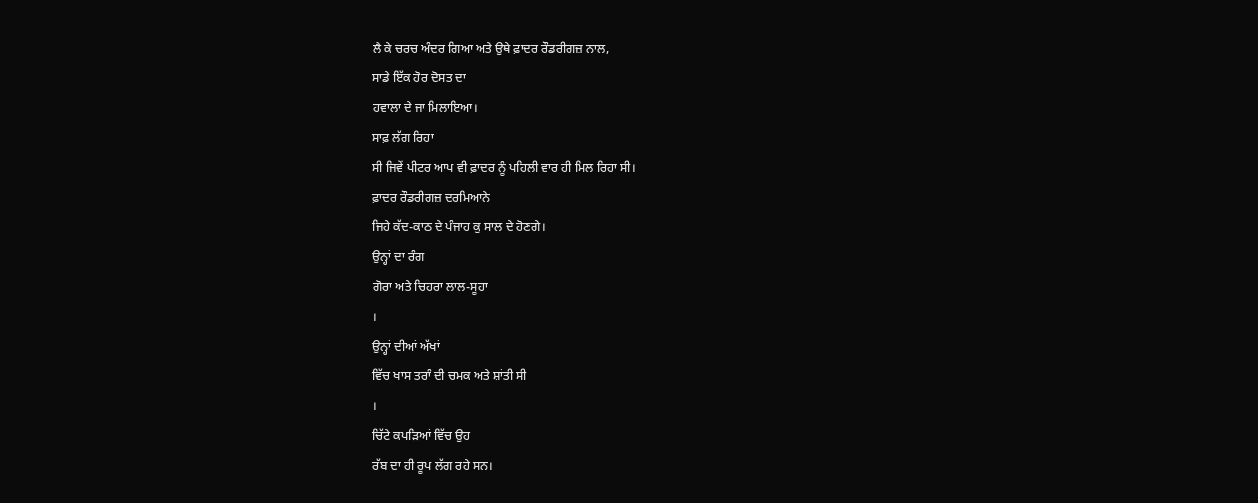ਲੈ ਕੇ ਚਰਚ ਅੰਦਰ ਗਿਆ ਅਤੇ ਉਥੇ ਫ਼ਾਦਰ ਰੌਡਰੀਗਜ਼ ਨਾਲ,
ਸਾਡੇ ਇੱਕ ਹੋਰ ਦੋਸਤ ਦਾ
ਹਵਾਲਾ ਦੇ ਜਾ ਮਿਲਾਇਆ।
ਸਾਫ਼ ਲੱਗ ਰਿਹਾ
ਸੀ ਜਿਵੇਂ ਪੀਟਰ ਆਪ ਵੀ ਫ਼ਾਦਰ ਨੂੰ ਪਹਿਲੀ ਵਾਰ ਹੀ ਮਿਲ ਰਿਹਾ ਸੀ।
ਫ਼ਾਦਰ ਰੌਡਰੀਗਜ਼ ਦਰਮਿਆਨੇ
ਜਿਹੇ ਕੱਦ-ਕਾਠ ਦੇ ਪੰਜਾਹ ਕੁ ਸਾਲ ਦੇ ਹੋਣਗੇ।
ਉਨ੍ਹਾਂ ਦਾ ਰੰਗ
ਗੋਰਾ ਅਤੇ ਚਿਹਰਾ ਲਾਲ-ਸੂਹਾ
।
ਉਨ੍ਹਾਂ ਦੀਆਂ ਅੱਖਾਂ
ਵਿੱਚ ਖਾਸ ਤਰਾੰ ਦੀ ਚਮਕ ਅਤੇ ਸ਼ਾਂਤੀ ਸੀ
।
ਚਿੱਟੇ ਕਪੜਿਆਂ ਵਿੱਚ ਉਹ
ਰੱਬ ਦਾ ਹੀ ਰੂਪ ਲੱਗ ਰਹੇ ਸਨ।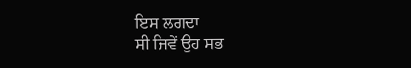ਇਸ ਲਗਦਾ
ਸੀ ਜਿਵੇਂ ਉਹ ਸਭ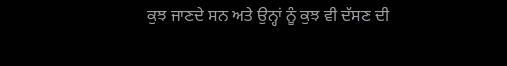ਕੁਝ ਜਾਣਦੇ ਸਨ ਅਤੇ ਉਨ੍ਹਾਂ ਨੂੰ ਕੁਝ ਵੀ ਦੱਸਣ ਦੀ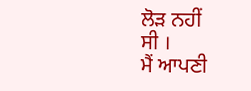ਲੋੜ ਨਹੀਂ
ਸੀ ।
ਮੈਂ ਆਪਣੀ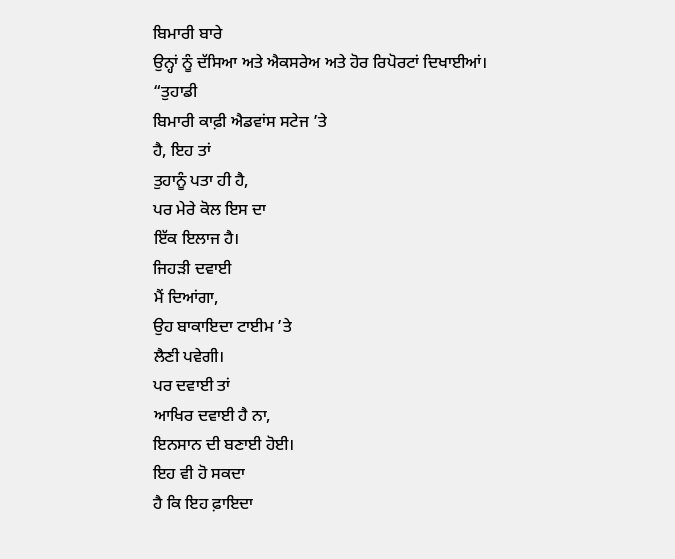ਬਿਮਾਰੀ ਬਾਰੇ
ਉਨ੍ਹਾਂ ਨੂੰ ਦੱਸਿਆ ਅਤੇ ਐਕਸਰੇਅ ਅਤੇ ਹੋਰ ਰਿਪੋਰਟਾਂ ਦਿਖਾਈਆਂ।
“ਤੁਹਾਡੀ
ਬਿਮਾਰੀ ਕਾਫ਼ੀ ਐਡਵਾਂਸ ਸਟੇਜ ’ਤੇ
ਹੈ, ਇਹ ਤਾਂ
ਤੁਹਾਨੂੰ ਪਤਾ ਹੀ ਹੈ,
ਪਰ ਮੇਰੇ ਕੋਲ ਇਸ ਦਾ
ਇੱਕ ਇਲਾਜ ਹੈ।
ਜਿਹੜੀ ਦਵਾਈ
ਮੈਂ ਦਿਆਂਗਾ,
ਉਹ ਬਾਕਾਇਦਾ ਟਾਈਮ ’ਤੇ
ਲੈਣੀ ਪਵੇਗੀ।
ਪਰ ਦਵਾਈ ਤਾਂ
ਆਖਿਰ ਦਵਾਈ ਹੈ ਨਾ,
ਇਨਸਾਨ ਦੀ ਬਣਾਈ ਹੋਈ।
ਇਹ ਵੀ ਹੋ ਸਕਦਾ
ਹੈ ਕਿ ਇਹ ਫ਼ਾਇਦਾ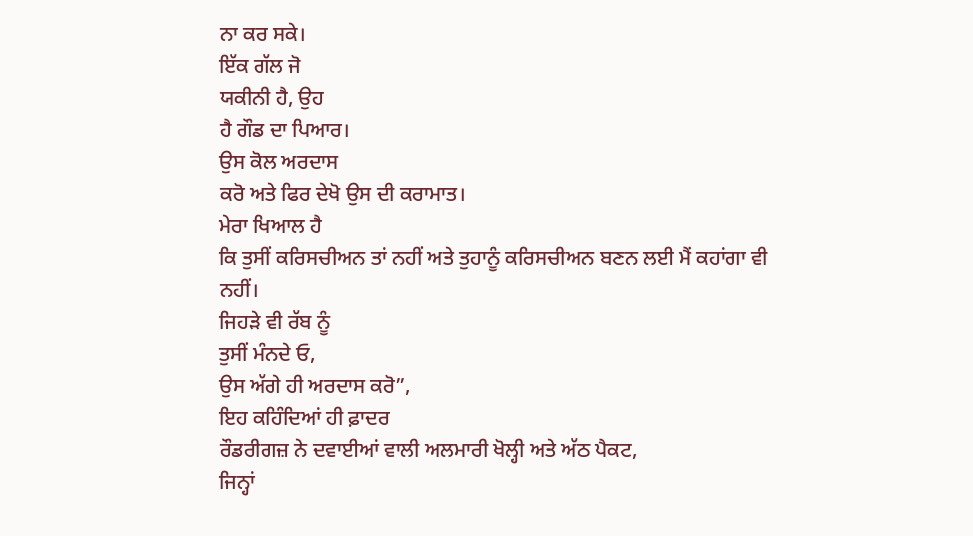ਨਾ ਕਰ ਸਕੇ।
ਇੱਕ ਗੱਲ ਜੋ
ਯਕੀਨੀ ਹੈ, ਉਹ
ਹੈ ਗੌਡ ਦਾ ਪਿਆਰ।
ਉਸ ਕੋਲ ਅਰਦਾਸ
ਕਰੋ ਅਤੇ ਫਿਰ ਦੇਖੋ ਉਸ ਦੀ ਕਰਾਮਾਤ।
ਮੇਰਾ ਖਿਆਲ ਹੈ
ਕਿ ਤੁਸੀਂ ਕਰਿਸਚੀਅਨ ਤਾਂ ਨਹੀਂ ਅਤੇ ਤੁਹਾਨੂੰ ਕਰਿਸਚੀਅਨ ਬਣਨ ਲਈ ਮੈਂ ਕਹਾਂਗਾ ਵੀ
ਨਹੀਂ।
ਜਿਹੜੇ ਵੀ ਰੱਬ ਨੂੰ
ਤੁਸੀਂ ਮੰਨਦੇ ਓ,
ਉਸ ਅੱਗੇ ਹੀ ਅਰਦਾਸ ਕਰੋ”,
ਇਹ ਕਹਿੰਦਿਆਂ ਹੀ ਫ਼ਾਦਰ
ਰੌਡਰੀਗਜ਼ ਨੇ ਦਵਾਈਆਂ ਵਾਲੀ ਅਲਮਾਰੀ ਖੋਲ੍ਹੀ ਅਤੇ ਅੱਠ ਪੈਕਟ,
ਜਿਨ੍ਹਾਂ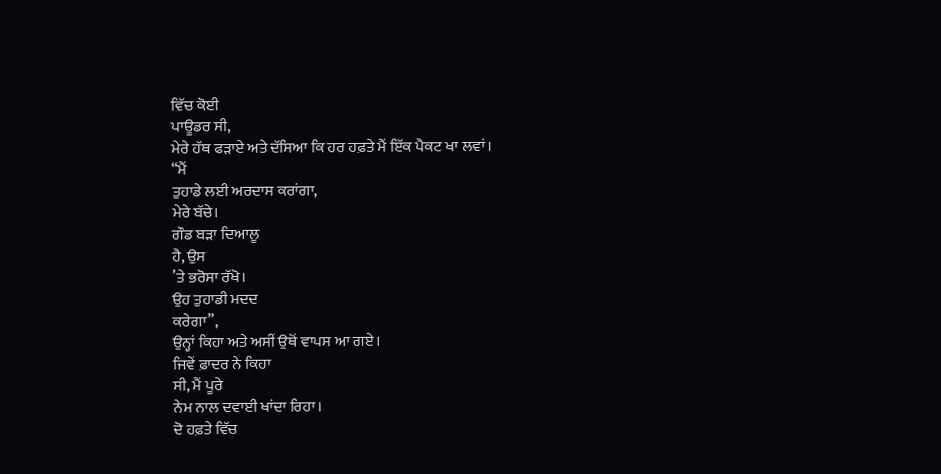ਵਿੱਚ ਕੋਈ
ਪਾਊਡਰ ਸੀ,
ਮੇਰੇ ਹੱਥ ਫੜਾਏ ਅਤੇ ਦੱਸਿਆ ਕਿ ਹਰ ਹਫ਼ਤੇ ਮੈਂ ਇੱਕ ਪੈਕਟ ਖਾ ਲਵਾਂ।
“ਮੈਂ
ਤੁਹਾਡੇ ਲਈ ਅਰਦਾਸ ਕਰਾਂਗਾ,
ਮੇਰੇ ਬੱਚੇ।
ਗੌਡ ਬੜਾ ਦਿਆਲੂ
ਹੈ, ਉਸ
’ਤੇ ਭਰੋਸਾ ਰੱਖੋ।
ਉਹ ਤੁਹਾਡੀ ਮਦਦ
ਕਰੇਗਾ”,
ਉਨ੍ਹਾਂ ਕਿਹਾ ਅਤੇ ਅਸੀਂ ਉਥੋਂ ਵਾਪਸ ਆ ਗਏ।
ਜਿਵੇਂ ਫ਼ਾਦਰ ਨੇ ਕਿਹਾ
ਸੀ, ਮੈਂ ਪੂਰੇ
ਨੇਮ ਨਾਲ ਦਵਾਈ ਖਾਂਦਾ ਰਿਹਾ।
ਦੋ ਹਫ਼ਤੇ ਵਿੱਚ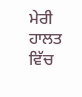ਮੇਰੀ ਹਾਲਤ ਵਿੱਚ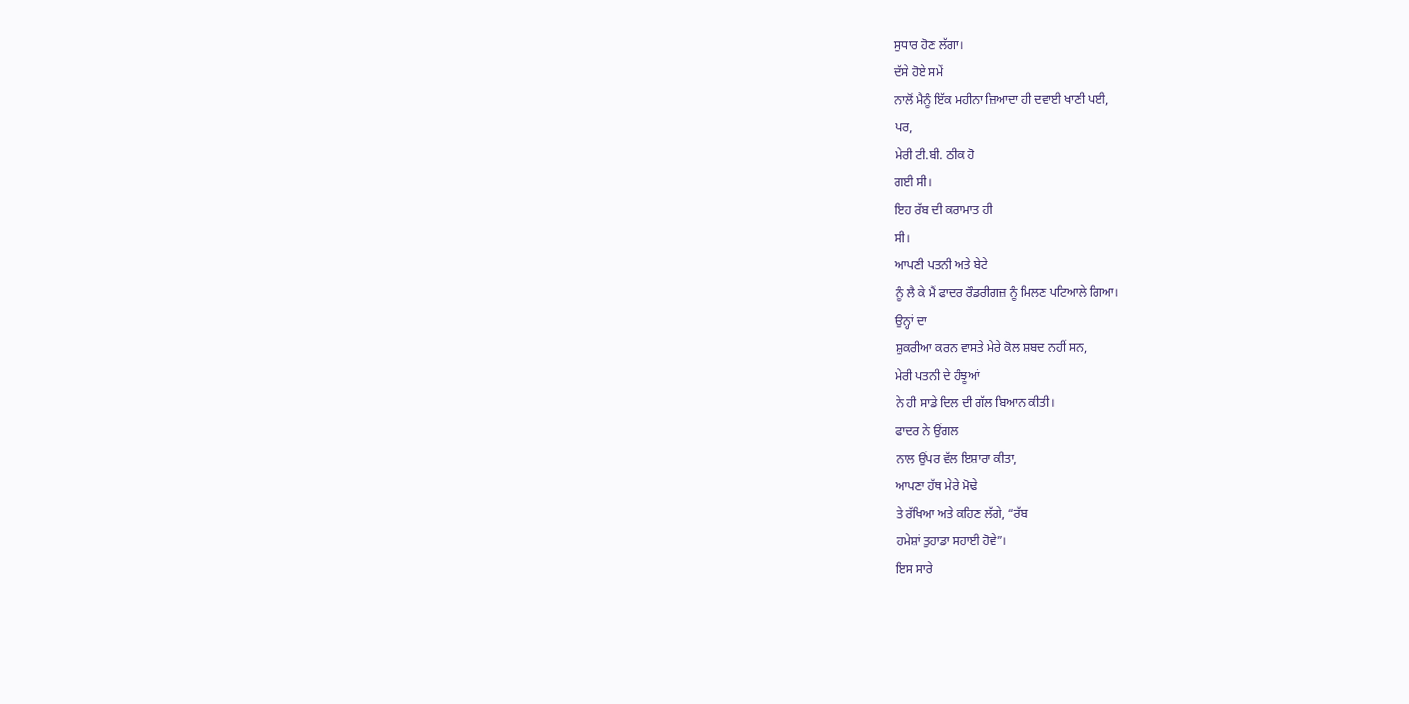ਸੁਧਾਰ ਹੋਣ ਲੱਗਾ।
ਦੱਸੇ ਹੋਏ ਸਮੇਂ
ਨਾਲੋਂ ਮੈਨੂੰ ਇੱਕ ਮਹੀਨਾ ਜ਼ਿਆਦਾ ਹੀ ਦਵਾਈ ਖਾਣੀ ਪਈ,
ਪਰ,
ਮੇਰੀ ਟੀ.ਬੀ. ਠੀਕ ਹੋ
ਗਈ ਸੀ।
ਇਹ ਰੱਬ ਦੀ ਕਰਾਮਾਤ ਹੀ
ਸੀ।
ਆਪਣੀ ਪਤਨੀ ਅਤੇ ਬੇਟੇ
ਨੂੰ ਲੈ ਕੇ ਮੈਂ ਫਾਦਰ ਰੌਡਰੀਗਜ਼ ਨੂੰ ਮਿਲਣ ਪਟਿਆਲੇ ਗਿਆ।
ਉਨ੍ਹਾਂ ਦਾ
ਸ਼ੁਕਰੀਆ ਕਰਨ ਵਾਸਤੇ ਮੇਰੇ ਕੋਲ ਸ਼ਬਦ ਨਹੀਂ ਸਨ,
ਮੇਰੀ ਪਤਨੀ ਦੇ ਹੰਝੂਆਂ
ਨੇ ਹੀ ਸਾਡੇ ਦਿਲ ਦੀ ਗੱਲ ਬਿਆਨ ਕੀਤੀ।
ਫਾਦਰ ਨੇ ਉਂਗਲ
ਨਾਲ ਉਂਪਰ ਵੱਲ ਇਸ਼ਾਰਾ ਕੀਤਾ,
ਆਪਣਾ ਹੱਥ ਮੇਰੇ ਮੋਢੇ
ਤੇ ਰੱਖਿਆ ਅਤੇ ਕਹਿਣ ਲੱਗੇ, “ਰੱਬ
ਹਮੇਸ਼ਾਂ ਤੁਹਾਡਾ ਸਹਾਈ ਹੋਵੇ”।
ਇਸ ਸਾਰੇ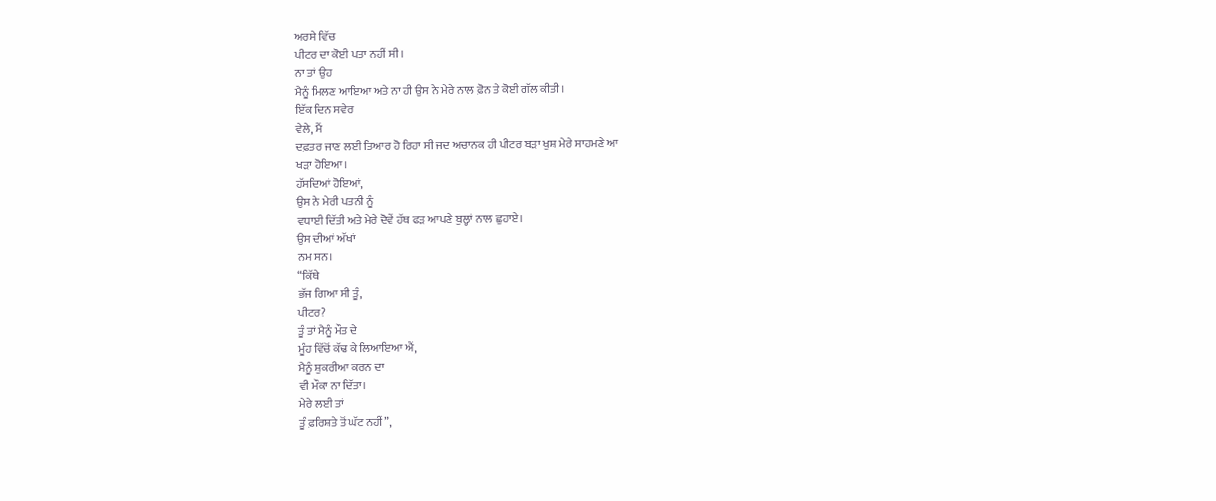ਅਰਸੇ ਵਿੱਚ
ਪੀਟਰ ਦਾ ਕੋਈ ਪਤਾ ਨਹੀਂ ਸੀ।
ਨਾ ਤਾਂ ਉਹ
ਮੈਨੂੰ ਮਿਲਣ ਆਇਆ ਅਤੇ ਨਾ ਹੀ ਉਸ ਨੇ ਮੇਰੇ ਨਾਲ ਫ਼ੋਨ ਤੇ ਕੋਈ ਗੱਲ ਕੀਤੀ।
ਇੱਕ ਦਿਨ ਸਵੇਰ
ਵੇਲੇ, ਮੈਂ
ਦਫ਼ਤਰ ਜਾਣ ਲਈ ਤਿਆਰ ਹੋ ਰਿਹਾ ਸੀ ਜਦ ਅਚਾਨਕ ਹੀ ਪੀਟਰ ਬੜਾ ਖੁਸ਼ ਮੇਰੇ ਸਾਹਮਣੇ ਆ
ਖੜਾ ਹੋਇਆ।
ਹੱਸਦਿਆਂ ਹੋਇਆਂ,
ਉਸ ਨੇ ਮੇਰੀ ਪਤਨੀ ਨੂੰ
ਵਧਾਈ ਦਿੱਤੀ ਅਤੇ ਮੇਰੇ ਦੋਵੇਂ ਹੱਥ ਫੜ ਆਪਣੇ ਬੁਲ੍ਹਾਂ ਨਾਲ ਛੁਹਾਏ।
ਉਸ ਦੀਆਂ ਅੱਖਾਂ
ਨਮ ਸਨ।
“ਕਿੱਥੇ
ਭੱਜ ਗਿਆ ਸੀ ਤੂੰ,
ਪੀਟਰ?
ਤੂੰ ਤਾਂ ਮੈਨੂੰ ਮੌਤ ਦੇ
ਮੂੰਹ ਵਿੱਚੋਂ ਕੱਢ ਕੇ ਲਿਆਇਆ ਐਂ,
ਮੈਨੂੰ ਸ਼ੁਕਰੀਆ ਕਰਨ ਦਾ
ਵੀ ਮੌਕਾ ਨਾ ਦਿੱਤਾ।
ਮੇਰੇ ਲਈ ਤਾਂ
ਤੂੰ ਫ਼ਰਿਸ਼ਤੇ ਤੋਂ ਘੱਟ ਨਹੀਂ”,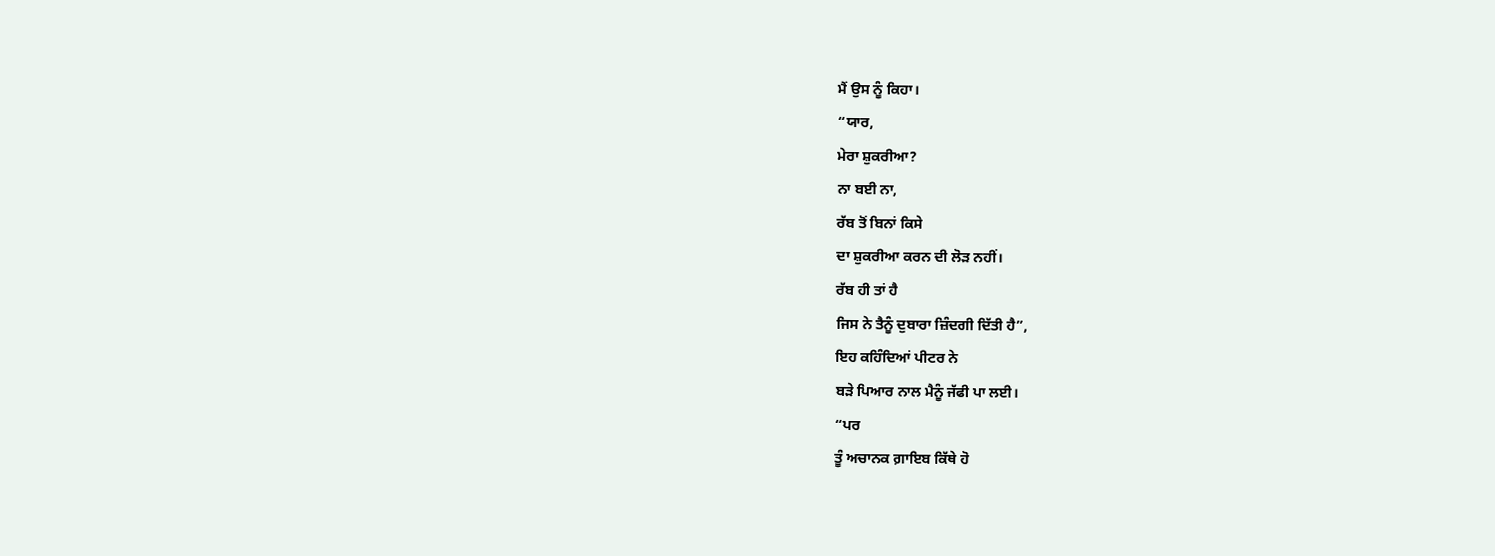ਮੈਂ ਉਸ ਨੂੰ ਕਿਹਾ।
“ਯਾਰ,
ਮੇਰਾ ਸ਼ੁਕਰੀਆ?
ਨਾ ਬਈ ਨਾ,
ਰੱਬ ਤੋਂ ਬਿਨਾਂ ਕਿਸੇ
ਦਾ ਸ਼ੁਕਰੀਆ ਕਰਨ ਦੀ ਲੋੜ ਨਹੀਂ।
ਰੱਬ ਹੀ ਤਾਂ ਹੈ
ਜਿਸ ਨੇ ਤੈਨੂੰ ਦੁਬਾਰਾ ਜ਼ਿੰਦਗੀ ਦਿੱਤੀ ਹੈ”,
ਇਹ ਕਹਿੰਦਿਆਂ ਪੀਟਰ ਨੇ
ਬੜੇ ਪਿਆਰ ਨਾਲ ਮੈਨੂੰ ਜੱਫੀ ਪਾ ਲਈ।
“ਪਰ
ਤੂੰ ਅਚਾਨਕ ਗ਼ਾਇਬ ਕਿੱਥੇ ਹੋ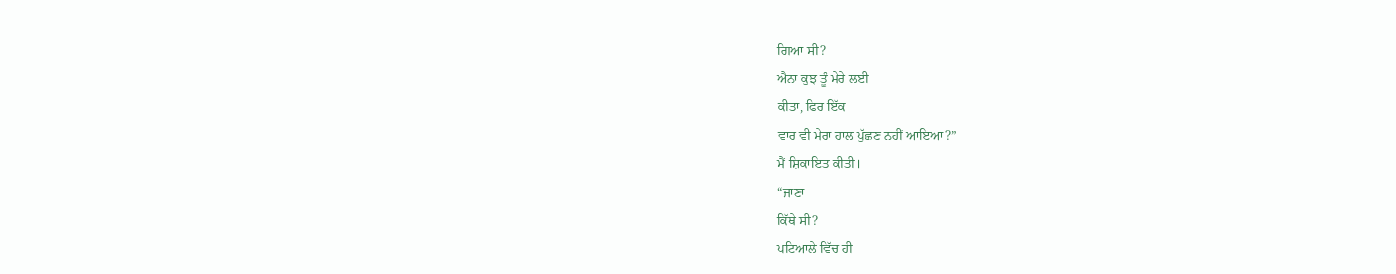ਗਿਆ ਸੀ?
ਐਨਾ ਕੁਝ ਤੂੰ ਮੇਰੇ ਲਈ
ਕੀਤਾ, ਫਿਰ ਇੱਕ
ਵਾਰ ਵੀ ਮੇਰਾ ਹਾਲ ਪੁੱਛਣ ਨਹੀਂ ਆਇਆ?”
ਮੈਂ ਸ਼ਿਕਾਇਤ ਕੀਤੀ।
“ਜਾਣਾ
ਕਿੱਥੇ ਸੀ?
ਪਟਿਆਲੇ ਵਿੱਚ ਹੀ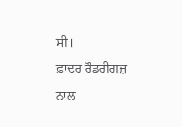ਸੀ।
ਫ਼ਾਦਰ ਰੌਡਰੀਗਜ਼
ਨਾਲ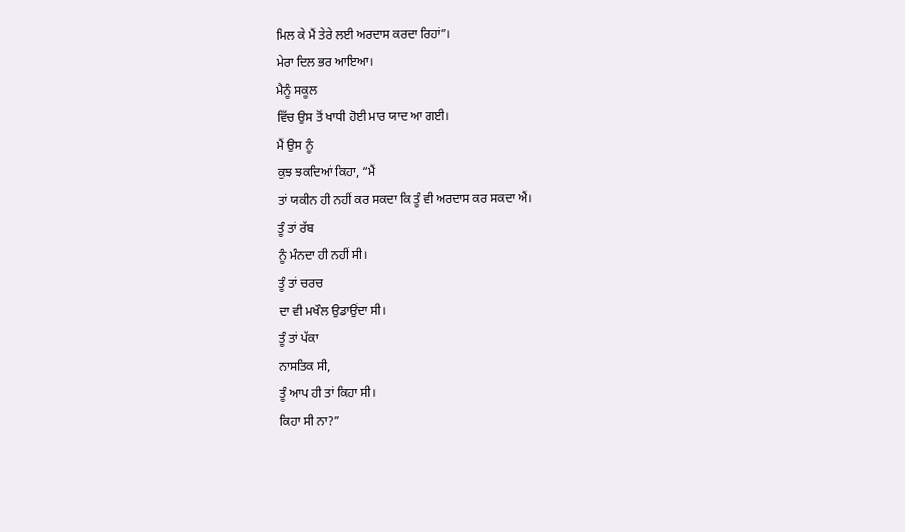ਮਿਲ ਕੇ ਮੈਂ ਤੇਰੇ ਲਈ ਅਰਦਾਸ ਕਰਦਾ ਰਿਹਾਂ”।
ਮੇਰਾ ਦਿਲ ਭਰ ਆਇਆ।
ਮੈਨੂੰ ਸਕੂਲ
ਵਿੱਚ ਉਸ ਤੋਂ ਖਾਧੀ ਹੋਈ ਮਾਰ ਯਾਦ ਆ ਗਈ।
ਮੈਂ ਉਸ ਨੂੰ
ਕੁਝ ਝਕਦਿਆਂ ਕਿਹਾ, “ਮੈਂ
ਤਾਂ ਯਕੀਨ ਹੀ ਨਹੀਂ ਕਰ ਸਕਦਾ ਕਿ ਤੂੰ ਵੀ ਅਰਦਾਸ ਕਰ ਸਕਦਾ ਐਂ।
ਤੂੰ ਤਾਂ ਰੱਬ
ਨੂੰ ਮੰਨਦਾ ਹੀ ਨਹੀਂ ਸੀ।
ਤੂੰ ਤਾਂ ਚਰਚ
ਦਾ ਵੀ ਮਖੌਲ ਉਡਾਉਂਦਾ ਸੀ।
ਤੂੰ ਤਾਂ ਪੱਕਾ
ਨਾਸਤਿਕ ਸੀ,
ਤੂੰ ਆਪ ਹੀ ਤਾਂ ਕਿਹਾ ਸੀ।
ਕਿਹਾ ਸੀ ਨਾ?”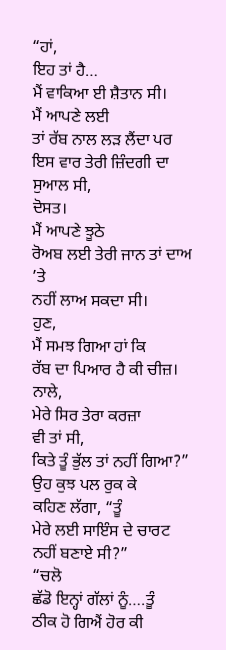“ਹਾਂ,
ਇਹ ਤਾਂ ਹੈ…
ਮੈਂ ਵਾਕਿਆ ਈ ਸ਼ੈਤਾਨ ਸੀ।
ਮੈਂ ਆਪਣੇ ਲਈ
ਤਾਂ ਰੱਬ ਨਾਲ ਲੜ ਲੈਂਦਾ ਪਰ ਇਸ ਵਾਰ ਤੇਰੀ ਜ਼ਿੰਦਗੀ ਦਾ ਸੁਆਲ ਸੀ,
ਦੋਸਤ।
ਮੈਂ ਆਪਣੇ ਝੂਠੇ
ਰੋਅਬ ਲਈ ਤੇਰੀ ਜਾਨ ਤਾਂ ਦਾਅ ’ਤੇ
ਨਹੀਂ ਲਾਅ ਸਕਦਾ ਸੀ।
ਹੁਣ,
ਮੈਂ ਸਮਝ ਗਿਆ ਹਾਂ ਕਿ
ਰੱਬ ਦਾ ਪਿਆਰ ਹੈ ਕੀ ਚੀਜ਼।
ਨਾਲੇ,
ਮੇਰੇ ਸਿਰ ਤੇਰਾ ਕਰਜ਼ਾ
ਵੀ ਤਾਂ ਸੀ,
ਕਿਤੇ ਤੂੰ ਭੁੱਲ ਤਾਂ ਨਹੀਂ ਗਿਆ?”
ਉਹ ਕੁਝ ਪਲ ਰੁਕ ਕੇ
ਕਹਿਣ ਲੱਗਾ, “ਤੂੰ
ਮੇਰੇ ਲਈ ਸਾਇੰਸ ਦੇ ਚਾਰਟ ਨਹੀਂ ਬਣਾਏ ਸੀ?”
“ਚਲੋ
ਛੱਡੋ ਇਨ੍ਹਾਂ ਗੱਲਾਂ ਨੂੰ….ਤੂੰ
ਠੀਕ ਹੋ ਗਿਐਂ ਹੋਰ ਕੀ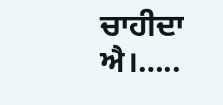ਚਾਹੀਦਾ ਐ।…..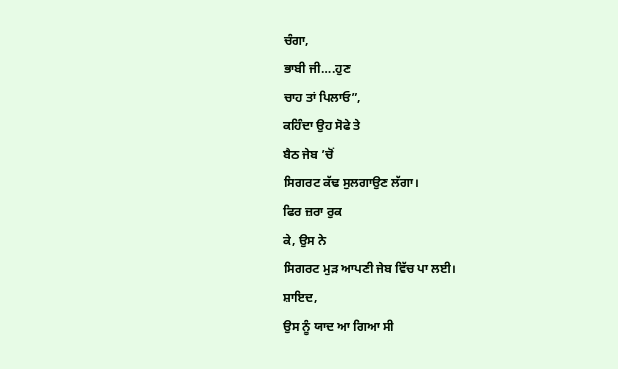ਚੰਗਾ,
ਭਾਬੀ ਜੀ….ਹੁਣ
ਚਾਹ ਤਾਂ ਪਿਲਾਓ”,
ਕਹਿੰਦਾ ਉਹ ਸੋਫੇ ਤੇ
ਬੈਠ ਜੇਬ ’ਚੋਂ
ਸਿਗਰਟ ਕੱਢ ਸੁਲਗਾਉਣ ਲੱਗਾ।
ਫਿਰ ਜ਼ਰਾ ਰੁਕ
ਕੇ, ਉਸ ਨੇ
ਸਿਗਰਟ ਮੁੜ ਆਪਣੀ ਜੇਬ ਵਿੱਚ ਪਾ ਲਈ।
ਸ਼ਾਇਦ,
ਉਸ ਨੂੰ ਯਾਦ ਆ ਗਿਆ ਸੀ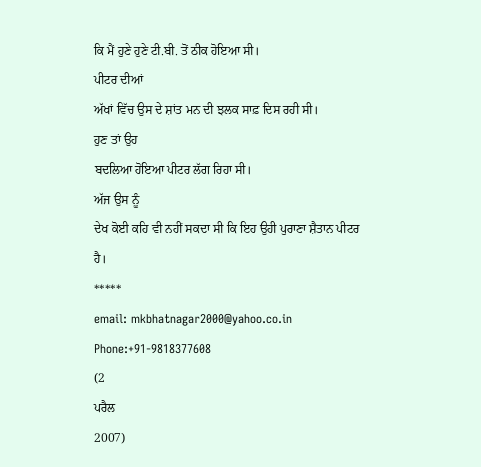ਕਿ ਮੈਂ ਹੁਣੇ ਹੁਣੇ ਟੀ.ਬੀ. ਤੋਂ ਠੀਕ ਹੋਇਆ ਸੀ।
ਪੀਟਰ ਦੀਆਂ
ਅੱਖਾਂ ਵਿੱਚ ਉਸ ਦੇ ਸ਼ਾਂਤ ਮਨ ਦੀ ਝਲਕ ਸਾਫ਼ ਦਿਸ ਰਹੀ ਸੀ।
ਹੁਣ ਤਾਂ ਉਹ
ਬਦਲਿਆ ਹੋਇਆ ਪੀਟਰ ਲੱਗ ਰਿਹਾ ਸੀ।
ਅੱਜ ਉਸ ਨੂੰ
ਦੇਖ ਕੋਈ ਕਹਿ ਵੀ ਨਹੀਂ ਸਕਦਾ ਸੀ ਕਿ ਇਹ ਉਹੀ ਪੁਰਾਣਾ ਸ਼ੈਤਾਨ ਪੀਟਰ ਹੈ।
*****
email: mkbhatnagar2000@yahoo.co.in
Phone:+91-9818377608
(2
ਪਰੈਲ
2007)